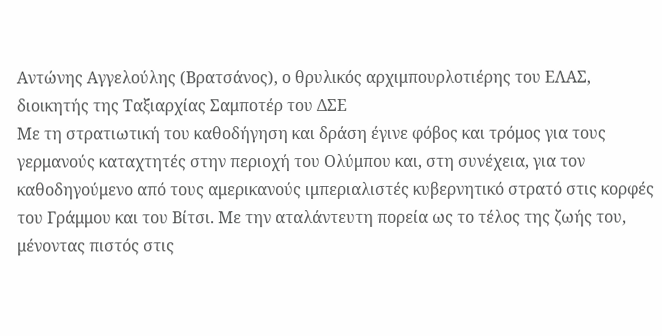Αντώνης Αγγελούλης (Βρατσάνος), ο θρυλικός αρχιμπουρλοτιέρης του ΕΛΑΣ, διοικητής της Ταξιαρχίας Σαμποτέρ του ΔΣΕ
Με τη στρατιωτική του καθοδήγηση και δράση έγινε φόβος και τρόμος για τους γερμανούς καταχτητές στην περιοχή του Ολύμπου και, στη συνέχεια, για τον καθοδηγούμενο από τους αμερικανούς ιμπεριαλιστές κυβερνητικό στρατό στις κορφές του Γράμμου και του Βίτσι. Με την αταλάντευτη πορεία ως το τέλος της ζωής του, μένοντας πιστός στις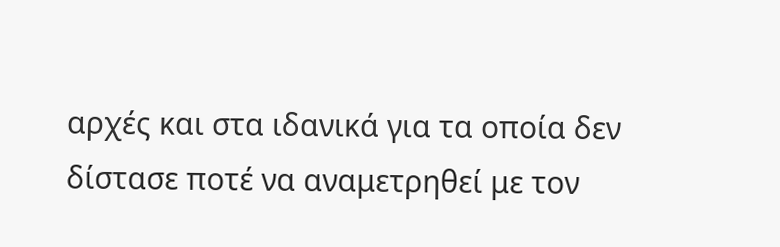αρχές και στα ιδανικά για τα οποία δεν δίστασε ποτέ να αναμετρηθεί με τον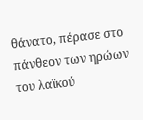θάνατο, πέρασε στο πάνθεον των ηρώων του λαϊκού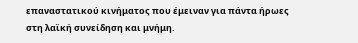επαναστατικού κινήματος που έμειναν για πάντα ήρωες στη λαϊκή συνείδηση και μνήμη.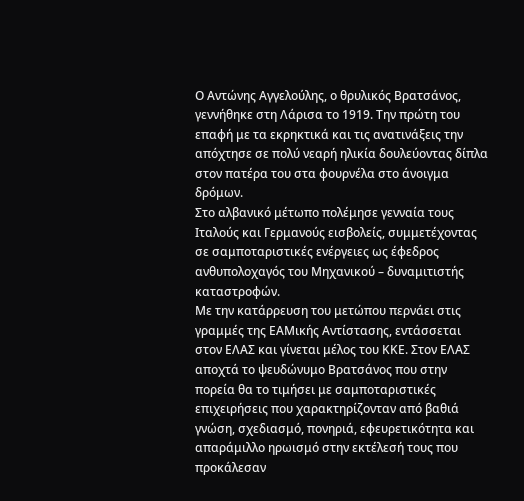Ο Αντώνης Αγγελούλης, ο θρυλικός Βρατσάνος, γεννήθηκε στη Λάρισα το 1919. Την πρώτη του επαφή με τα εκρηκτικά και τις ανατινάξεις την απόχτησε σε πολύ νεαρή ηλικία δουλεύοντας δίπλα στον πατέρα του στα φουρνέλα στο άνοιγμα δρόμων.
Στο αλβανικό μέτωπο πολέμησε γενναία τους Ιταλούς και Γερμανούς εισβολείς, συμμετέχοντας σε σαμποταριστικές ενέργειες ως έφεδρος ανθυπολοχαγός του Μηχανικού – δυναμιτιστής καταστροφών.
Με την κατάρρευση του μετώπου περνάει στις γραμμές της ΕΑΜικής Αντίστασης, εντάσσεται στον ΕΛΑΣ και γίνεται μέλος του ΚΚΕ. Στον ΕΛΑΣ αποχτά το ψευδώνυμο Βρατσάνος που στην πορεία θα το τιμήσει με σαμποταριστικές επιχειρήσεις που χαρακτηρίζονταν από βαθιά γνώση, σχεδιασμό, πονηριά, εφευρετικότητα και απαράμιλλο ηρωισμό στην εκτέλεσή τους που προκάλεσαν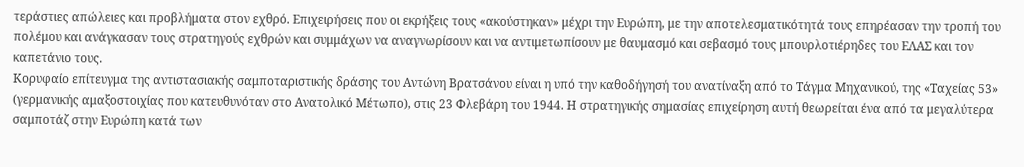τεράστιες απώλειες και προβλήματα στον εχθρό. Επιχειρήσεις που οι εκρήξεις τους «ακούστηκαν» μέχρι την Ευρώπη, με την αποτελεσματικότητά τους επηρέασαν την τροπή του πολέμου και ανάγκασαν τους στρατηγούς εχθρών και συμμάχων να αναγνωρίσουν και να αντιμετωπίσουν με θαυμασμό και σεβασμό τους μπουρλοτιέρηδες του ΕΛΑΣ και τον καπετάνιο τους.
Κορυφαίο επίτευγμα της αντιστασιακής σαμποταριστικής δράσης του Αντώνη Βρατσάνου είναι η υπό την καθοδήγησή του ανατίναξη από το Τάγμα Μηχανικού, της «Ταχείας 53» (γερμανικής αμαξοστοιχίας που κατευθυνόταν στο Ανατολικό Μέτωπο), στις 23 Φλεβάρη του 1944. Η στρατηγικής σημασίας επιχείρηση αυτή θεωρείται ένα από τα μεγαλύτερα σαμποτάζ στην Ευρώπη κατά των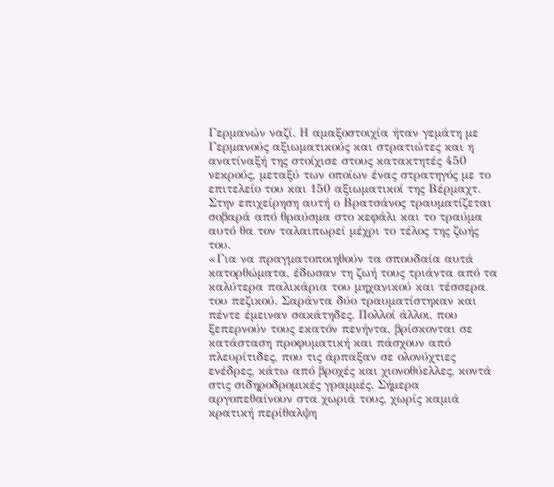Γερμανών ναζί. Η αμαξοστοιχία ήταν γεμάτη με Γερμανούς αξιωματικούς και στρατιώτες και η ανατίναξή της στοίχισε στους κατακτητές 450 νεκρούς, μεταξύ των οποίων ένας στρατηγός με το επιτελείο του και 150 αξιωματικοί της Βέρμαχτ. Στην επιχείρηση αυτή ο Βρατσάνος τραυματίζεται σοβαρά από θραύσμα στο κεφάλι και το τραύμα αυτό θα τον ταλαιπωρεί μέχρι το τέλος της ζωής του.
«Για να πραγματοποιηθούν τα σπουδαία αυτά κατορθώματα, έδωσαν τη ζωή τους τριάντα από τα καλύτερα παλικάρια του μηχανικού και τέσσερα του πεζικού. Σαράντα δύο τραυματίστηκαν και πέντε έμειναν σακάτηδες. Πολλοί άλλοι, που ξεπερνούν τους εκατόν πενήντα, βρίσκονται σε κατάσταση προφυματική και πάσχουν από πλευρίτιδες, που τις άρπαξαν σε ολονύχτιες ενέδρες, κάτω από βροχές και χιονοθύελλες, κοντά στις σιδηροδρομικές γραμμές. Σήμερα αργοπεθαίνουν στα χωριά τους, χωρίς καμιά κρατική περίθαλψη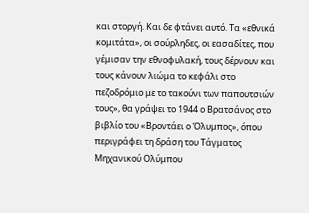και στοργή. Και δε φτάνει αυτό. Τα «εθνικά κομιτάτα», οι σούρληδες, οι εασαδίτες, που γέμισαν την εθνοφυλακή, τους δέρνουν και τους κάνουν λιώμα το κεφάλι στο πεζοδρόμιο με το τακούνι των παπουτσιών τους», θα γράψει το 1944 ο Βρατσάνος στο βιβλίο του «Βροντάει ο Όλυμπος», όπου περιγράφει τη δράση του Τάγματος Μηχανικού Ολύμπου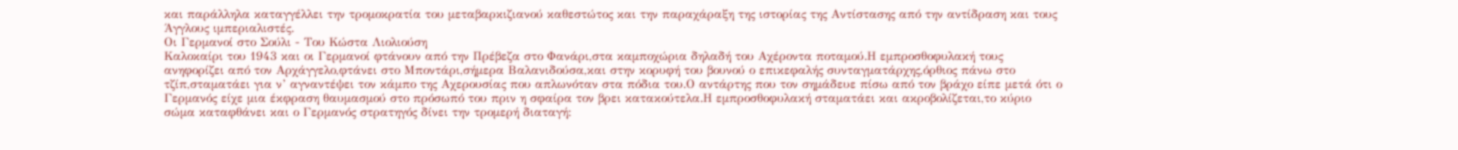και παράλληλα καταγγέλλει την τρομοκρατία του μεταβαρκιζιανού καθεστώτος και την παραχάραξη της ιστορίας της Αντίστασης από την αντίδραση και τους Άγγλους ιμπεριαλιστές.
Οι Γερμανοί στο Σούλι - Του Κώστα Λιολιούση
Καλοκαίρι του 1943 και οι Γερμανοί φτάνουν από την Πρέβεζα στο Φανάρι,στα καμποχώρια δηλαδή του Αχέροντα ποταμού.Η εμπροσθοφυλακή τους ανηφορίζει από τον Αρχάγγελο,φτάνει στο Μποντάρι,σήμερα Βαλανιδούσα,και στην κορυφή του βουνού ο επικεφαλής συνταγματάρχης,όρθιος πάνω στο τζίπ,σταματάει για ν’ αγναντέψει τον κάμπο της Αχερουσίας που απλωνόταν στα πόδια του.Ο αντάρτης που τον σημάδευε πίσω από τον βράχο είπε μετά ότι ο Γερμανός είχε μια έκφραση θαυμασμού στο πρόσωπό του πριν η σφαίρα τον βρει κατακούτελα.Η εμπροσθοφυλακή σταματάει και ακροβολίζεται,το κύριο σώμα καταφθάνει και ο Γερμανός στρατηγός δίνει την τρομερή διαταγή: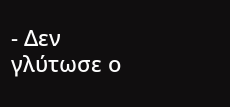- Δεν γλύτωσε ο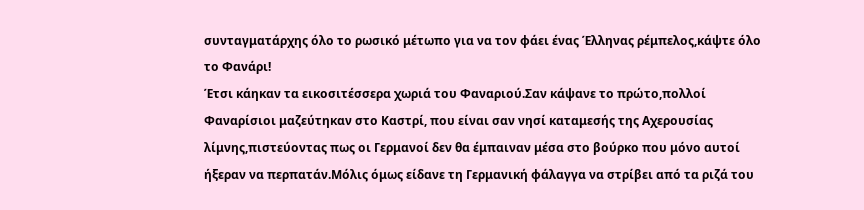συνταγματάρχης όλο το ρωσικό μέτωπο για να τον φάει ένας Έλληνας ρέμπελος,κάψτε όλο το Φανάρι!
Έτσι κάηκαν τα εικοσιτέσσερα χωριά του Φαναριού.Σαν κάψανε το πρώτο,πολλοί Φαναρίσιοι μαζεύτηκαν στο Καστρί, που είναι σαν νησί καταμεσής της Αχερουσίας λίμνης,πιστεύοντας πως οι Γερμανοί δεν θα έμπαιναν μέσα στο βούρκο που μόνο αυτοί ήξεραν να περπατάν.Μόλις όμως είδανε τη Γερμανική φάλαγγα να στρίβει από τα ριζά του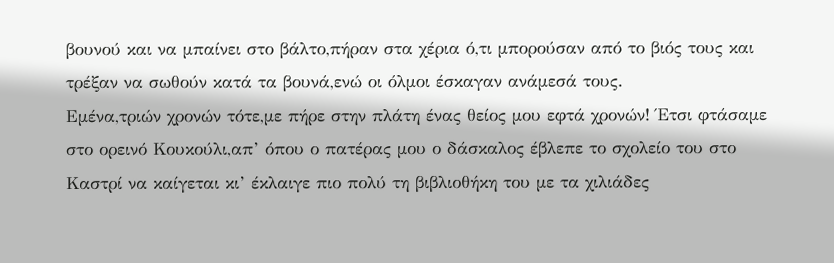βουνού και να μπαίνει στο βάλτο,πήραν στα χέρια ό,τι μπορούσαν από το βιός τους και τρέξαν να σωθούν κατά τα βουνά,ενώ οι όλμοι έσκαγαν ανάμεσά τους.
Εμένα,τριών χρονών τότε,με πήρε στην πλάτη ένας θείος μου εφτά χρονών! Έτσι φτάσαμε στο ορεινό Κουκούλι,απ’ όπου ο πατέρας μου ο δάσκαλος έβλεπε το σχολείο του στο Καστρί να καίγεται κι’ έκλαιγε πιο πολύ τη βιβλιοθήκη του με τα χιλιάδες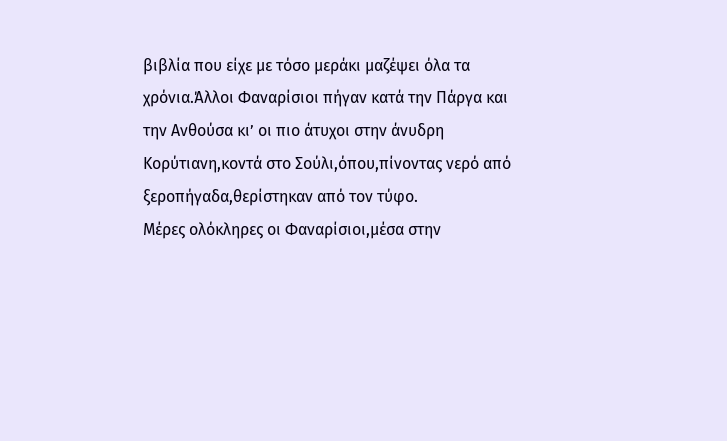βιβλία που είχε με τόσο μεράκι μαζέψει όλα τα χρόνια.Άλλοι Φαναρίσιοι πήγαν κατά την Πάργα και την Ανθούσα κι’ οι πιο άτυχοι στην άνυδρη Κορύτιανη,κοντά στο Σούλι,όπου,πίνοντας νερό από ξεροπήγαδα,θερίστηκαν από τον τύφο.
Μέρες ολόκληρες οι Φαναρίσιοι,μέσα στην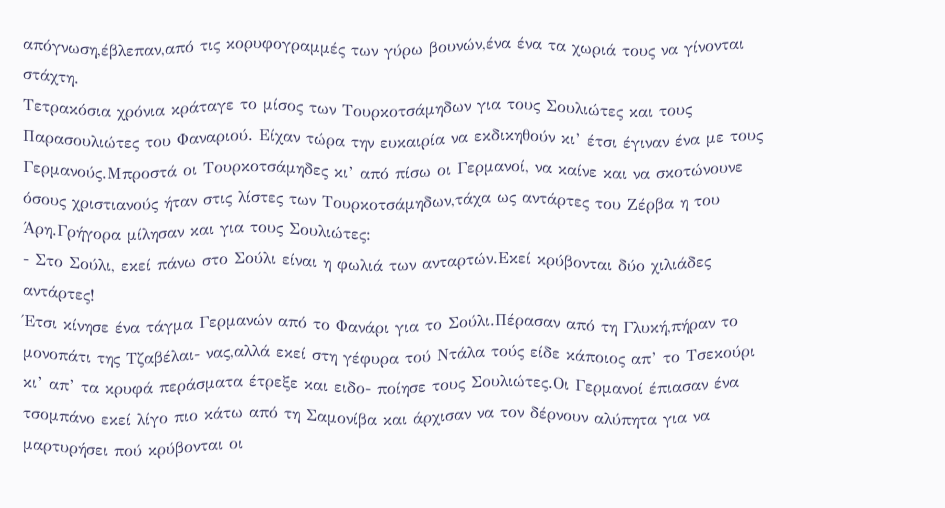απόγνωση,έβλεπαν,από τις κορυφογραμμές των γύρω βουνών,ένα ένα τα χωριά τους να γίνονται στάχτη.
Τετρακόσια χρόνια κράταγε το μίσος των Τουρκοτσάμηδων για τους Σουλιώτες και τους Παρασουλιώτες του Φαναριού. Είχαν τώρα την ευκαιρία να εκδικηθούν κι’ έτσι έγιναν ένα με τους Γερμανούς.Μπροστά οι Τουρκοτσάμηδες κι’ από πίσω οι Γερμανοί, να καίνε και να σκοτώνουνε όσους χριστιανούς ήταν στις λίστες των Τουρκοτσάμηδων,τάχα ως αντάρτες του Ζέρβα η του Άρη.Γρήγορα μίλησαν και για τους Σουλιώτες:
- Στο Σούλι, εκεί πάνω στο Σούλι είναι η φωλιά των ανταρτών.Εκεί κρύβονται δύο χιλιάδες αντάρτες!
Έτσι κίνησε ένα τάγμα Γερμανών από το Φανάρι για το Σούλι.Πέρασαν από τη Γλυκή,πήραν το μονοπάτι της Τζαβέλαι- νας,αλλά εκεί στη γέφυρα τού Ντάλα τούς είδε κάποιος απ’ το Τσεκούρι κι’ απ’ τα κρυφά περάσματα έτρεξε και ειδο- ποίησε τους Σουλιώτες.Oι Γερμανοί έπιασαν ένα τσομπάνο εκεί λίγο πιο κάτω από τη Σαμονίβα και άρχισαν να τον δέρνουν αλύπητα για να μαρτυρήσει πού κρύβονται οι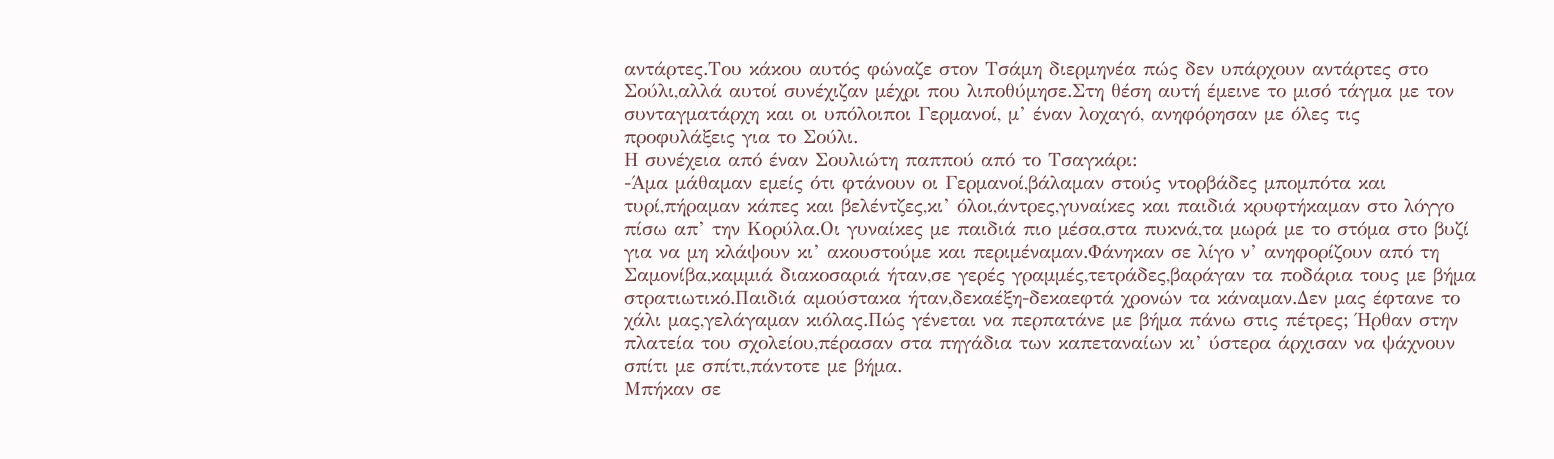αντάρτες.Του κάκου αυτός φώναζε στον Τσάμη διερμηνέα πώς δεν υπάρχουν αντάρτες στο Σούλι,αλλά αυτοί συνέχιζαν μέχρι που λιποθύμησε.Στη θέση αυτή έμεινε το μισό τάγμα με τον συνταγματάρχη και οι υπόλοιποι Γερμανοί, μ’ έναν λοχαγό, ανηφόρησαν με όλες τις προφυλάξεις για το Σούλι.
Η συνέχεια από έναν Σουλιώτη παππού από το Τσαγκάρι:
-Άμα μάθαμαν εμείς ότι φτάνουν οι Γερμανοί,βάλαμαν στούς ντορβάδες μπομπότα και τυρί,πήραμαν κάπες και βελέντζες,κι’ όλοι,άντρες,γυναίκες και παιδιά κρυφτήκαμαν στο λόγγο πίσω απ’ την Κορύλα.Οι γυναίκες με παιδιά πιο μέσα,στα πυκνά,τα μωρά με το στόμα στο βυζί για να μη κλάψουν κι’ ακουστούμε και περιμέναμαν.Φάνηκαν σε λίγο ν’ ανηφορίζουν από τη Σαμονίβα,καμμιά διακοσαριά ήταν,σε γερές γραμμές,τετράδες,βαράγαν τα ποδάρια τους με βήμα στρατιωτικό.Παιδιά αμούστακα ήταν,δεκαέξη-δεκαεφτά χρονών τα κάναμαν.Δεν μας έφτανε το χάλι μας,γελάγαμαν κιόλας.Πώς γένεται να περπατάνε με βήμα πάνω στις πέτρες; Ήρθαν στην πλατεία του σχολείου,πέρασαν στα πηγάδια των καπεταναίων κι’ ύστερα άρχισαν να ψάχνουν σπίτι με σπίτι,πάντοτε με βήμα.
Μπήκαν σε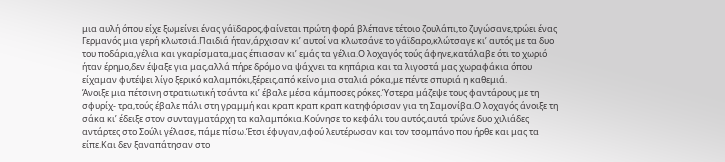μια αυλή όπου είχε ξωμείνει ένας γάϊδαρος,φαίνεται πρώτη φορά βλέπανε τέτοιο ζουλάπι,το ζυγώσανε,τρώει ένας Γερμανός μια γερή κλωτσιά.Παιδιά ήταν,άρχισαν κι’ αυτοί να κλωτσάνε το γάϊδαρο,κλώτσαγε κι’ αυτός με τα δυο του ποδάρια,γέλια και γκαρίσματα,μας έπιασαν κι’ εμάς τα γέλια.Ο λοχαγός τούς άφηνε,κατάλαβε ότι το χωριό ήταν έρημο,δεν έψαξε για μας,αλλά πήρε δρόμο να ψάχνει τα κηπάρια και τα λιγοστά μας χωραφάκια όπου είχαμαν φυτέψει λίγο ξερικό καλαμπόκι,ξέρεις,από κείνο μια σταλιά ρόκα,με πέντε σπυριά η καθεμιά.
Άνοιξε μια πέτσινη στρατιωτική τσάντα κι’ έβαλε μέσα κάμποσες ρόκες.Ύστερα μάζεψε τους φαντάρους με τη σφυρίχ- τρα,τούς έβαλε πάλι στη γραμμή και κραπ κραπ κραπ κατηφόρισαν για τη Σαμονίβα.Ο λοχαγός άνοιξε τη σάκα κι’ έδειξε στον συνταγματάρχη τα καλαμπόκια.Κούνησε το κεφάλι του αυτός,αυτά τρώνε δυο χιλιάδες αντάρτες στο Σούλι γέλασε, πάμε πίσω.Έτσι έφυγαν,αφού λευτέρωσαν και τον τσομπάνο που ήρθε και μας τα είπε.Και δεν ξαναπάτησαν στο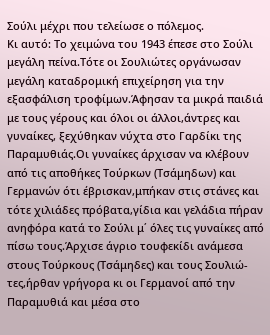Σούλι μέχρι που τελείωσε ο πόλεμος.
Κι αυτό: Το χειμώνα του 1943 έπεσε στο Σούλι μεγάλη πείνα.Τότε οι Σουλιώτες οργάνωσαν μεγάλη καταδρομική επιχείρηση για την εξασφάλιση τροφίμων.Άφησαν τα μικρά παιδιά με τους γέρους και όλοι οι άλλοι,άντρες και γυναίκες, ξεχύθηκαν νύχτα στο Γαρδίκι της Παραμυθιάς.Οι γυναίκες άρχισαν να κλέβουν από τις αποθήκες Τούρκων (Τσάμηδων) και Γερμανών ότι έβρισκαν,μπήκαν στις στάνες και τότε χιλιάδες πρόβατα,γίδια και γελάδια πήραν ανηφόρα κατά το Σούλι μ΄ όλες τις γυναίκες από πίσω τους.Άρχισε άγριο τουφεκίδι ανάμεσα στους Τούρκους (Τσάμηδες) και τους Σουλιώ- τες,ήρθαν γρήγορα κι οι Γερμανοί από την Παραμυθιά και μέσα στο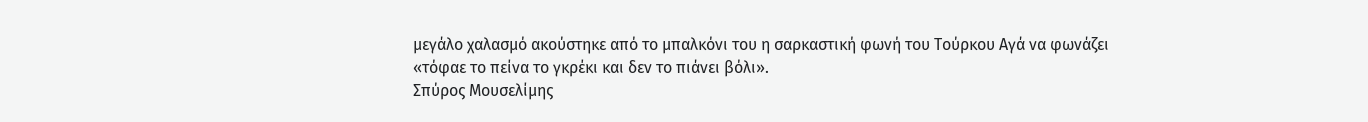μεγάλο χαλασμό ακούστηκε από το μπαλκόνι του η σαρκαστική φωνή του Τούρκου Αγά να φωνάζει «τόφαε το πείνα το γκρέκι και δεν το πιάνει βόλι».
Σπύρος Μουσελίμης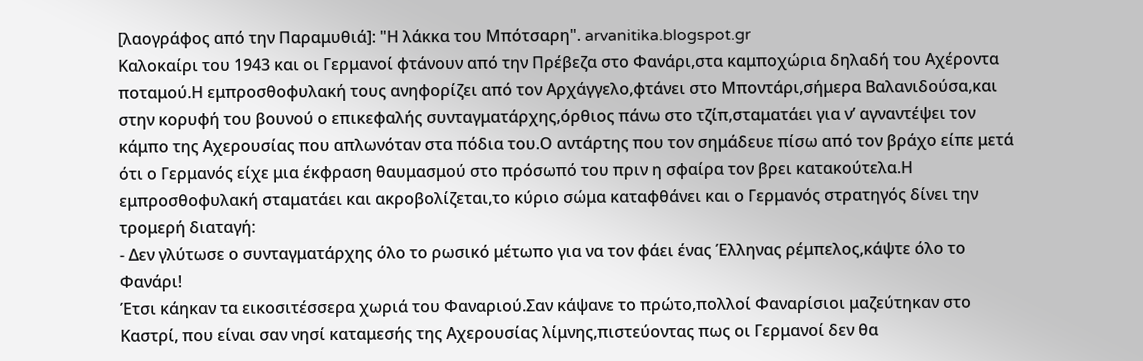[λαογράφος από την Παραμυθιά]: "Η λάκκα του Μπότσαρη". arvanitika.blogspot.gr
Καλοκαίρι του 1943 και οι Γερμανοί φτάνουν από την Πρέβεζα στο Φανάρι,στα καμποχώρια δηλαδή του Αχέροντα ποταμού.Η εμπροσθοφυλακή τους ανηφορίζει από τον Αρχάγγελο,φτάνει στο Μποντάρι,σήμερα Βαλανιδούσα,και στην κορυφή του βουνού ο επικεφαλής συνταγματάρχης,όρθιος πάνω στο τζίπ,σταματάει για ν’ αγναντέψει τον κάμπο της Αχερουσίας που απλωνόταν στα πόδια του.Ο αντάρτης που τον σημάδευε πίσω από τον βράχο είπε μετά ότι ο Γερμανός είχε μια έκφραση θαυμασμού στο πρόσωπό του πριν η σφαίρα τον βρει κατακούτελα.Η εμπροσθοφυλακή σταματάει και ακροβολίζεται,το κύριο σώμα καταφθάνει και ο Γερμανός στρατηγός δίνει την τρομερή διαταγή:
- Δεν γλύτωσε ο συνταγματάρχης όλο το ρωσικό μέτωπο για να τον φάει ένας Έλληνας ρέμπελος,κάψτε όλο το Φανάρι!
Έτσι κάηκαν τα εικοσιτέσσερα χωριά του Φαναριού.Σαν κάψανε το πρώτο,πολλοί Φαναρίσιοι μαζεύτηκαν στο Καστρί, που είναι σαν νησί καταμεσής της Αχερουσίας λίμνης,πιστεύοντας πως οι Γερμανοί δεν θα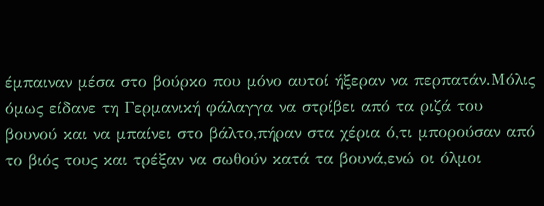έμπαιναν μέσα στο βούρκο που μόνο αυτοί ήξεραν να περπατάν.Μόλις όμως είδανε τη Γερμανική φάλαγγα να στρίβει από τα ριζά του βουνού και να μπαίνει στο βάλτο,πήραν στα χέρια ό,τι μπορούσαν από το βιός τους και τρέξαν να σωθούν κατά τα βουνά,ενώ οι όλμοι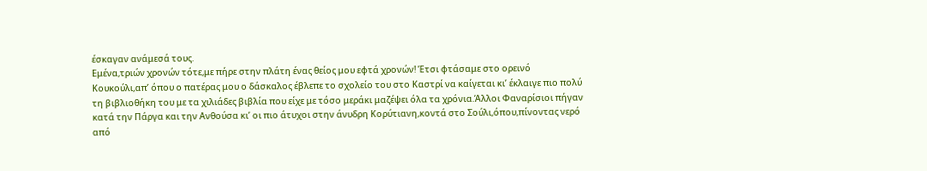έσκαγαν ανάμεσά τους.
Εμένα,τριών χρονών τότε,με πήρε στην πλάτη ένας θείος μου εφτά χρονών! Έτσι φτάσαμε στο ορεινό Κουκούλι,απ’ όπου ο πατέρας μου ο δάσκαλος έβλεπε το σχολείο του στο Καστρί να καίγεται κι’ έκλαιγε πιο πολύ τη βιβλιοθήκη του με τα χιλιάδες βιβλία που είχε με τόσο μεράκι μαζέψει όλα τα χρόνια.Άλλοι Φαναρίσιοι πήγαν κατά την Πάργα και την Ανθούσα κι’ οι πιο άτυχοι στην άνυδρη Κορύτιανη,κοντά στο Σούλι,όπου,πίνοντας νερό από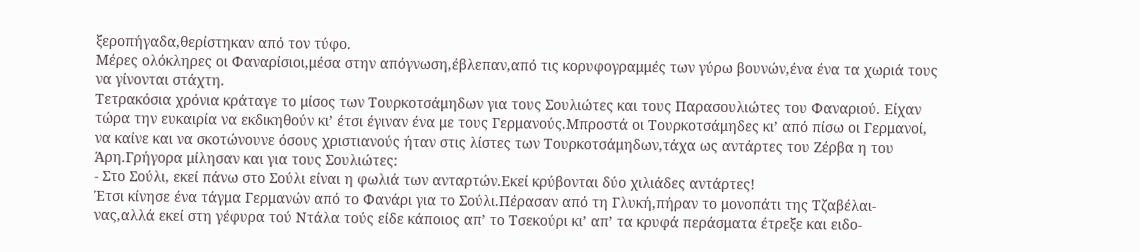ξεροπήγαδα,θερίστηκαν από τον τύφο.
Μέρες ολόκληρες οι Φαναρίσιοι,μέσα στην απόγνωση,έβλεπαν,από τις κορυφογραμμές των γύρω βουνών,ένα ένα τα χωριά τους να γίνονται στάχτη.
Τετρακόσια χρόνια κράταγε το μίσος των Τουρκοτσάμηδων για τους Σουλιώτες και τους Παρασουλιώτες του Φαναριού. Είχαν τώρα την ευκαιρία να εκδικηθούν κι’ έτσι έγιναν ένα με τους Γερμανούς.Μπροστά οι Τουρκοτσάμηδες κι’ από πίσω οι Γερμανοί, να καίνε και να σκοτώνουνε όσους χριστιανούς ήταν στις λίστες των Τουρκοτσάμηδων,τάχα ως αντάρτες του Ζέρβα η του Άρη.Γρήγορα μίλησαν και για τους Σουλιώτες:
- Στο Σούλι, εκεί πάνω στο Σούλι είναι η φωλιά των ανταρτών.Εκεί κρύβονται δύο χιλιάδες αντάρτες!
Έτσι κίνησε ένα τάγμα Γερμανών από το Φανάρι για το Σούλι.Πέρασαν από τη Γλυκή,πήραν το μονοπάτι της Τζαβέλαι- νας,αλλά εκεί στη γέφυρα τού Ντάλα τούς είδε κάποιος απ’ το Τσεκούρι κι’ απ’ τα κρυφά περάσματα έτρεξε και ειδο-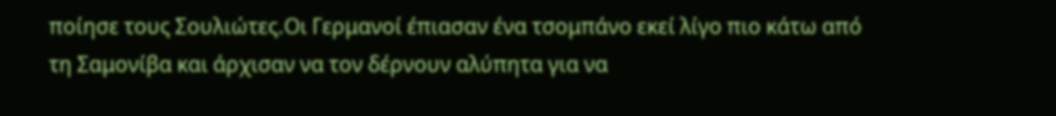ποίησε τους Σουλιώτες.Oι Γερμανοί έπιασαν ένα τσομπάνο εκεί λίγο πιο κάτω από τη Σαμονίβα και άρχισαν να τον δέρνουν αλύπητα για να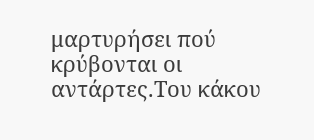μαρτυρήσει πού κρύβονται οι αντάρτες.Του κάκου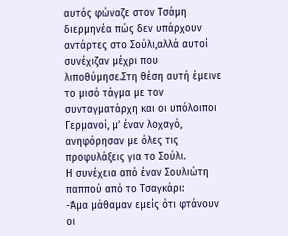αυτός φώναζε στον Τσάμη διερμηνέα πώς δεν υπάρχουν αντάρτες στο Σούλι,αλλά αυτοί συνέχιζαν μέχρι που λιποθύμησε.Στη θέση αυτή έμεινε το μισό τάγμα με τον συνταγματάρχη και οι υπόλοιποι Γερμανοί, μ’ έναν λοχαγό, ανηφόρησαν με όλες τις προφυλάξεις για το Σούλι.
Η συνέχεια από έναν Σουλιώτη παππού από το Τσαγκάρι:
-Άμα μάθαμαν εμείς ότι φτάνουν οι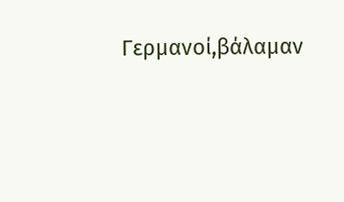Γερμανοί,βάλαμαν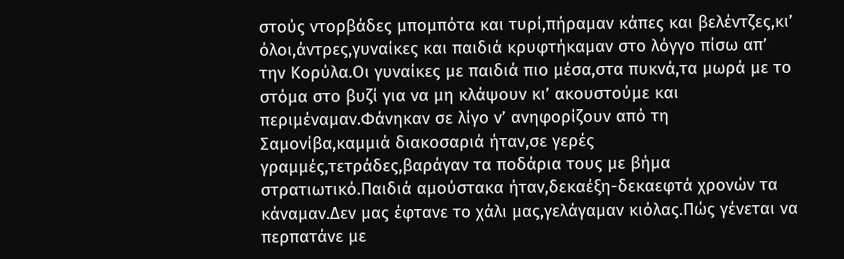στούς ντορβάδες μπομπότα και τυρί,πήραμαν κάπες και βελέντζες,κι’ όλοι,άντρες,γυναίκες και παιδιά κρυφτήκαμαν στο λόγγο πίσω απ’ την Κορύλα.Οι γυναίκες με παιδιά πιο μέσα,στα πυκνά,τα μωρά με το στόμα στο βυζί για να μη κλάψουν κι’ ακουστούμε και περιμέναμαν.Φάνηκαν σε λίγο ν’ ανηφορίζουν από τη Σαμονίβα,καμμιά διακοσαριά ήταν,σε γερές γραμμές,τετράδες,βαράγαν τα ποδάρια τους με βήμα στρατιωτικό.Παιδιά αμούστακα ήταν,δεκαέξη-δεκαεφτά χρονών τα κάναμαν.Δεν μας έφτανε το χάλι μας,γελάγαμαν κιόλας.Πώς γένεται να περπατάνε με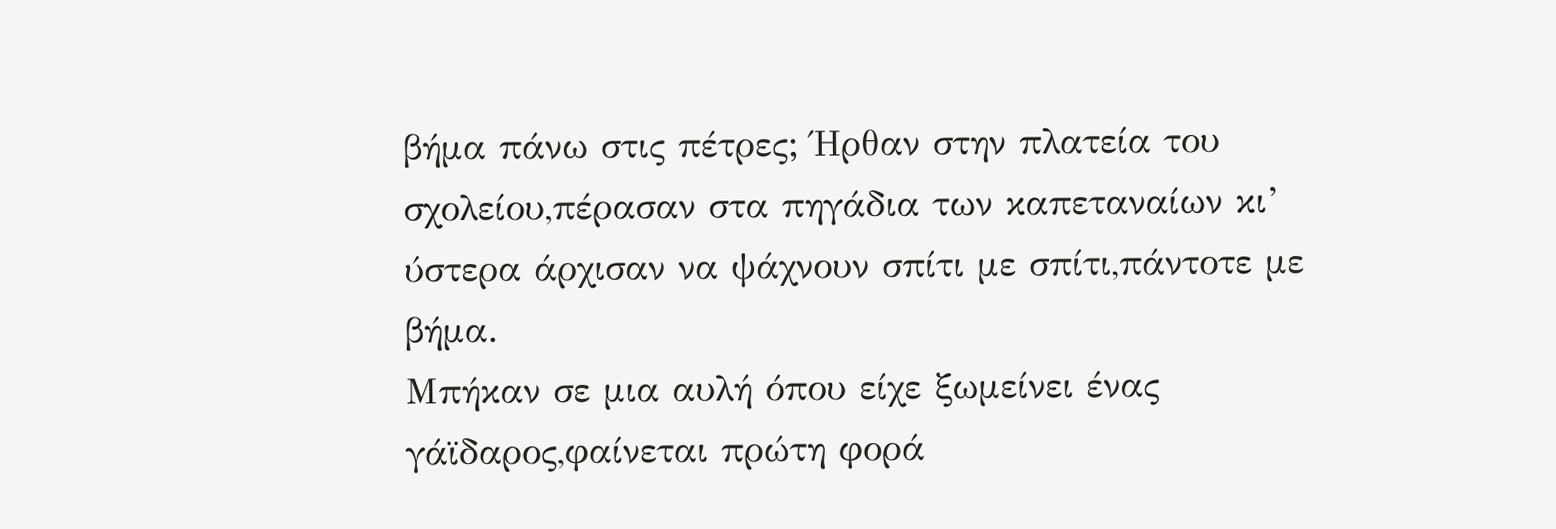βήμα πάνω στις πέτρες; Ήρθαν στην πλατεία του σχολείου,πέρασαν στα πηγάδια των καπεταναίων κι’ ύστερα άρχισαν να ψάχνουν σπίτι με σπίτι,πάντοτε με βήμα.
Μπήκαν σε μια αυλή όπου είχε ξωμείνει ένας γάϊδαρος,φαίνεται πρώτη φορά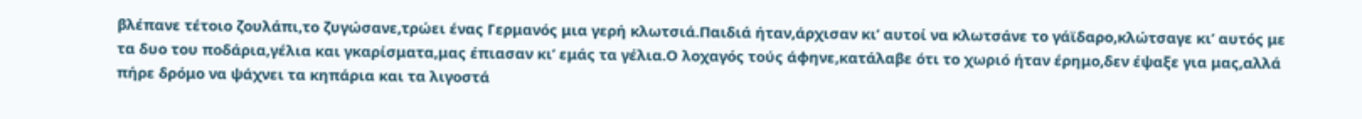βλέπανε τέτοιο ζουλάπι,το ζυγώσανε,τρώει ένας Γερμανός μια γερή κλωτσιά.Παιδιά ήταν,άρχισαν κι’ αυτοί να κλωτσάνε το γάϊδαρο,κλώτσαγε κι’ αυτός με τα δυο του ποδάρια,γέλια και γκαρίσματα,μας έπιασαν κι’ εμάς τα γέλια.Ο λοχαγός τούς άφηνε,κατάλαβε ότι το χωριό ήταν έρημο,δεν έψαξε για μας,αλλά πήρε δρόμο να ψάχνει τα κηπάρια και τα λιγοστά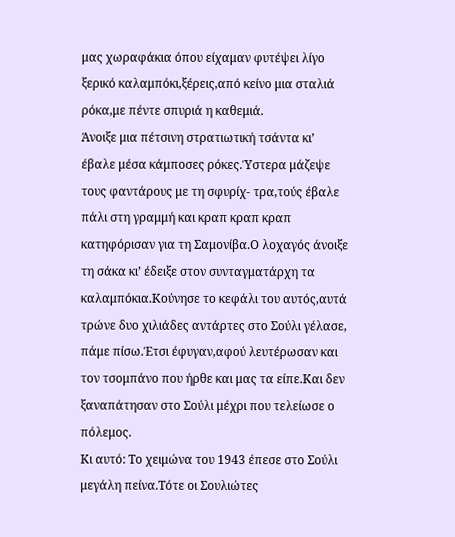μας χωραφάκια όπου είχαμαν φυτέψει λίγο ξερικό καλαμπόκι,ξέρεις,από κείνο μια σταλιά ρόκα,με πέντε σπυριά η καθεμιά.
Άνοιξε μια πέτσινη στρατιωτική τσάντα κι’ έβαλε μέσα κάμποσες ρόκες.Ύστερα μάζεψε τους φαντάρους με τη σφυρίχ- τρα,τούς έβαλε πάλι στη γραμμή και κραπ κραπ κραπ κατηφόρισαν για τη Σαμονίβα.Ο λοχαγός άνοιξε τη σάκα κι’ έδειξε στον συνταγματάρχη τα καλαμπόκια.Κούνησε το κεφάλι του αυτός,αυτά τρώνε δυο χιλιάδες αντάρτες στο Σούλι γέλασε, πάμε πίσω.Έτσι έφυγαν,αφού λευτέρωσαν και τον τσομπάνο που ήρθε και μας τα είπε.Και δεν ξαναπάτησαν στο Σούλι μέχρι που τελείωσε ο πόλεμος.
Κι αυτό: Το χειμώνα του 1943 έπεσε στο Σούλι μεγάλη πείνα.Τότε οι Σουλιώτες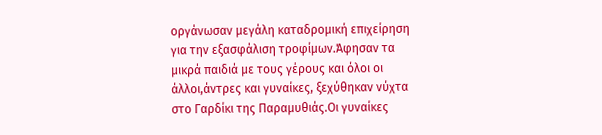οργάνωσαν μεγάλη καταδρομική επιχείρηση για την εξασφάλιση τροφίμων.Άφησαν τα μικρά παιδιά με τους γέρους και όλοι οι άλλοι,άντρες και γυναίκες, ξεχύθηκαν νύχτα στο Γαρδίκι της Παραμυθιάς.Οι γυναίκες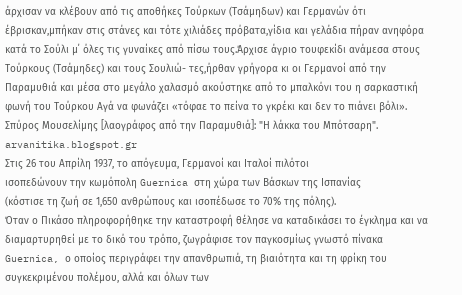άρχισαν να κλέβουν από τις αποθήκες Τούρκων (Τσάμηδων) και Γερμανών ότι έβρισκαν,μπήκαν στις στάνες και τότε χιλιάδες πρόβατα,γίδια και γελάδια πήραν ανηφόρα κατά το Σούλι μ΄ όλες τις γυναίκες από πίσω τους.Άρχισε άγριο τουφεκίδι ανάμεσα στους Τούρκους (Τσάμηδες) και τους Σουλιώ- τες,ήρθαν γρήγορα κι οι Γερμανοί από την Παραμυθιά και μέσα στο μεγάλο χαλασμό ακούστηκε από το μπαλκόνι του η σαρκαστική φωνή του Τούρκου Αγά να φωνάζει «τόφαε το πείνα το γκρέκι και δεν το πιάνει βόλι».
Σπύρος Μουσελίμης [λαογράφος από την Παραμυθιά]: "Η λάκκα του Μπότσαρη". arvanitika.blogspot.gr
Στις 26 του Απρίλη 1937, το απόγευμα, Γερμανοί και Ιταλοί πιλότοι
ισοπεδώνουν την κωμόπολη Guernica στη χώρα των Βάσκων της Ισπανίας
(κόστισε τη ζωή σε 1,650 ανθρώπους και ισοπέδωσε το 70% της πόλης).
Όταν ο Πικάσο πληροφορήθηκε την καταστροφή θέλησε να καταδικάσει το έγκλημα και να διαμαρτυρηθεί με το δικό του τρόπο, ζωγράφισε τον παγκοσμίως γνωστό πίνακα Guernica, ο οποίος περιγράφει την απανθρωπιά, τη βιαιότητα και τη φρίκη του συγκεκριμένου πολέμου, αλλά και όλων των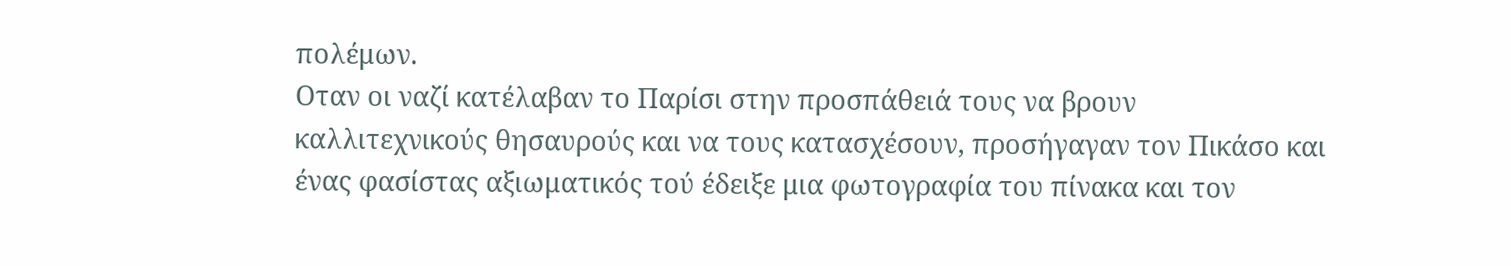πολέμων.
Οταν οι ναζί κατέλαβαν το Παρίσι στην προσπάθειά τους να βρουν καλλιτεχνικούς θησαυρούς και να τους κατασχέσουν, προσήγαγαν τον Πικάσο και ένας φασίστας αξιωματικός τού έδειξε μια φωτογραφία του πίνακα και τον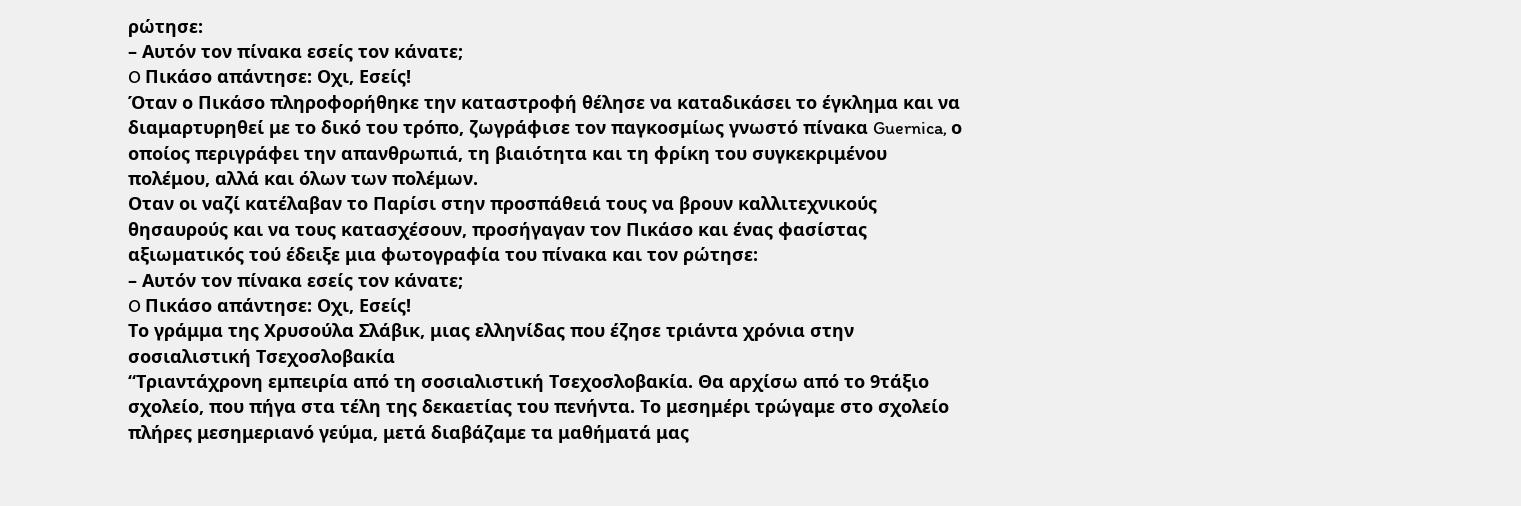ρώτησε:
– Αυτόν τον πίνακα εσείς τον κάνατε;
O Πικάσο απάντησε: Οχι, Εσείς!
Όταν ο Πικάσο πληροφορήθηκε την καταστροφή θέλησε να καταδικάσει το έγκλημα και να διαμαρτυρηθεί με το δικό του τρόπο, ζωγράφισε τον παγκοσμίως γνωστό πίνακα Guernica, ο οποίος περιγράφει την απανθρωπιά, τη βιαιότητα και τη φρίκη του συγκεκριμένου πολέμου, αλλά και όλων των πολέμων.
Οταν οι ναζί κατέλαβαν το Παρίσι στην προσπάθειά τους να βρουν καλλιτεχνικούς θησαυρούς και να τους κατασχέσουν, προσήγαγαν τον Πικάσο και ένας φασίστας αξιωματικός τού έδειξε μια φωτογραφία του πίνακα και τον ρώτησε:
– Αυτόν τον πίνακα εσείς τον κάνατε;
O Πικάσο απάντησε: Οχι, Εσείς!
Το γράμμα της Χρυσούλα Σλάβικ, μιας ελληνίδας που έζησε τριάντα χρόνια στην σοσιαλιστική Τσεχοσλοβακία
“Τριαντάχρονη εμπειρία από τη σοσιαλιστική Τσεχοσλοβακία. Θα αρχίσω από το 9τάξιο σχολείο, που πήγα στα τέλη της δεκαετίας του πενήντα. Το μεσημέρι τρώγαμε στο σχολείο πλήρες μεσημεριανό γεύμα, μετά διαβάζαμε τα μαθήματά μας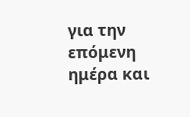για την επόμενη ημέρα και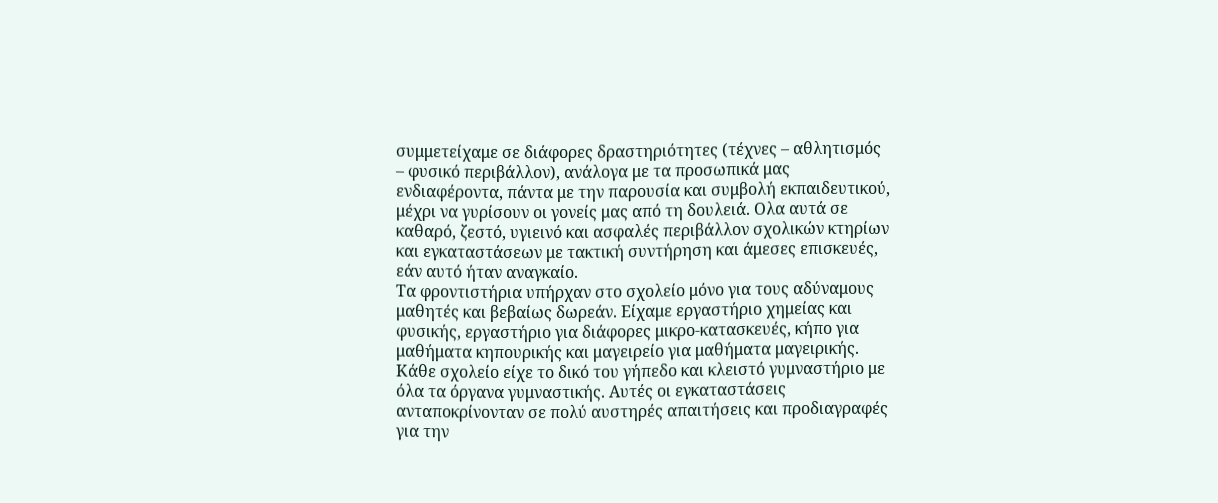συμμετείχαμε σε διάφορες δραστηριότητες (τέχνες – αθλητισμός – φυσικό περιβάλλον), ανάλογα με τα προσωπικά μας ενδιαφέροντα, πάντα με την παρουσία και συμβολή εκπαιδευτικού, μέχρι να γυρίσουν οι γονείς μας από τη δουλειά. Ολα αυτά σε καθαρό, ζεστό, υγιεινό και ασφαλές περιβάλλον σχολικών κτηρίων και εγκαταστάσεων με τακτική συντήρηση και άμεσες επισκευές, εάν αυτό ήταν αναγκαίο.
Τα φροντιστήρια υπήρχαν στο σχολείο μόνο για τους αδύναμους μαθητές και βεβαίως δωρεάν. Είχαμε εργαστήριο χημείας και φυσικής, εργαστήριο για διάφορες μικρο-κατασκευές, κήπο για μαθήματα κηπουρικής και μαγειρείο για μαθήματα μαγειρικής. Κάθε σχολείο είχε το δικό του γήπεδο και κλειστό γυμναστήριο με όλα τα όργανα γυμναστικής. Αυτές οι εγκαταστάσεις ανταποκρίνονταν σε πολύ αυστηρές απαιτήσεις και προδιαγραφές για την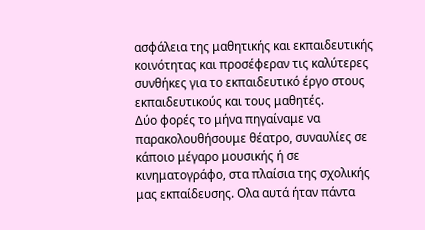ασφάλεια της μαθητικής και εκπαιδευτικής κοινότητας και προσέφεραν τις καλύτερες συνθήκες για το εκπαιδευτικό έργο στους εκπαιδευτικούς και τους μαθητές.
Δύο φορές το μήνα πηγαίναμε να παρακολουθήσουμε θέατρο, συναυλίες σε κάποιο μέγαρο μουσικής ή σε κινηματογράφο, στα πλαίσια της σχολικής μας εκπαίδευσης. Ολα αυτά ήταν πάντα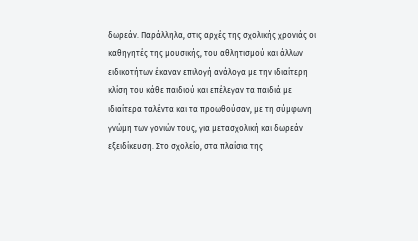δωρεάν. Παράλληλα, στις αρχές της σχολικής χρονιάς οι καθηγητές της μουσικής, του αθλητισμού και άλλων ειδικοτήτων έκαναν επιλογή ανάλογα με την ιδιαίτερη κλίση του κάθε παιδιού και επέλεγαν τα παιδιά με ιδιαίτερα ταλέντα και τα προωθούσαν, με τη σύμφωνη γνώμη των γονιών τους, για μετασχολική και δωρεάν εξειδίκευση. Στο σχολείο, στα πλαίσια της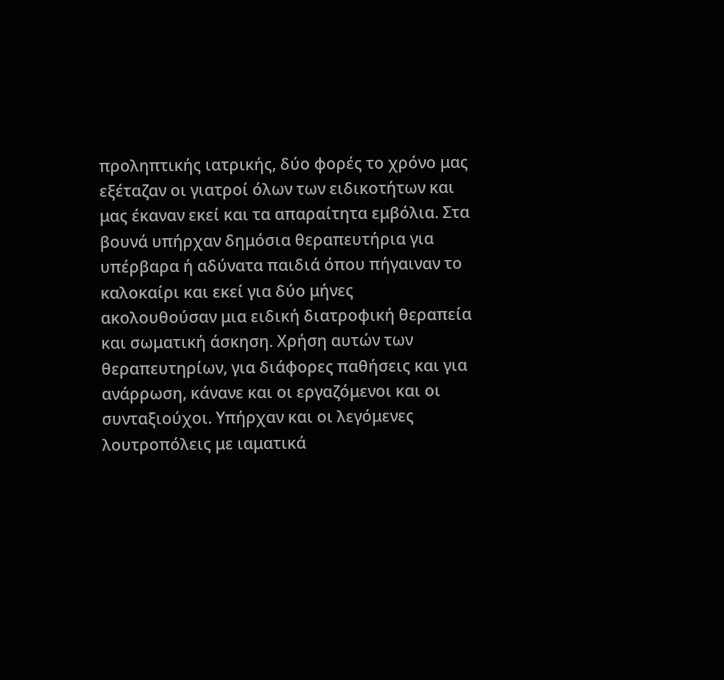προληπτικής ιατρικής, δύο φορές το χρόνο μας εξέταζαν οι γιατροί όλων των ειδικοτήτων και μας έκαναν εκεί και τα απαραίτητα εμβόλια. Στα βουνά υπήρχαν δημόσια θεραπευτήρια για υπέρβαρα ή αδύνατα παιδιά όπου πήγαιναν το καλοκαίρι και εκεί για δύο μήνες ακολουθούσαν μια ειδική διατροφική θεραπεία και σωματική άσκηση. Χρήση αυτών των θεραπευτηρίων, για διάφορες παθήσεις και για ανάρρωση, κάνανε και οι εργαζόμενοι και οι συνταξιούχοι. Υπήρχαν και οι λεγόμενες λουτροπόλεις με ιαματικά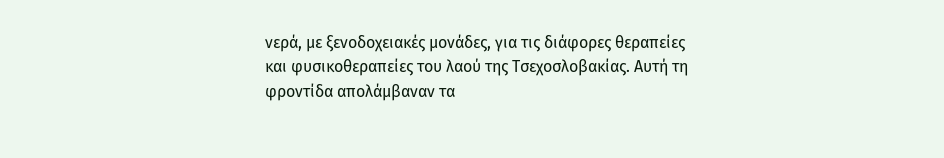νερά, με ξενοδοχειακές μονάδες, για τις διάφορες θεραπείες και φυσικοθεραπείες του λαού της Τσεχοσλοβακίας. Αυτή τη φροντίδα απολάμβαναν τα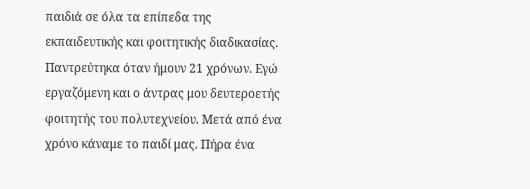παιδιά σε όλα τα επίπεδα της εκπαιδευτικής και φοιτητικής διαδικασίας.
Παντρεύτηκα όταν ήμουν 21 χρόνων. Εγώ εργαζόμενη και ο άντρας μου δευτεροετής φοιτητής του πολυτεχνείου. Μετά από ένα χρόνο κάναμε το παιδί μας. Πήρα ένα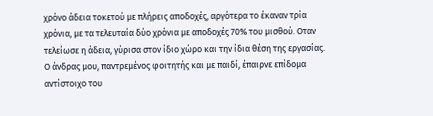χρόνο άδεια τοκετού με πλήρεις αποδοχές, αργότερα το έκαναν τρία χρόνια, με τα τελευταία δύο χρόνια με αποδοχές 70% του μισθού. Οταν τελείωσε η άδεια, γύρισα στον ίδιο χώρο και την ίδια θέση της εργασίας. Ο άνδρας μου, παντρεμένος φοιτητής και με παιδί, έπαιρνε επίδομα αντίστοιχο του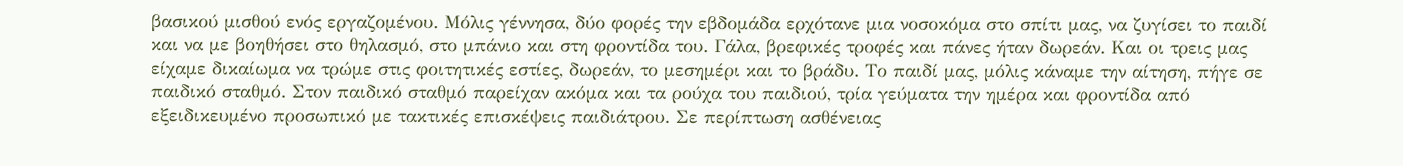βασικού μισθού ενός εργαζομένου. Μόλις γέννησα, δύο φορές την εβδομάδα ερχότανε μια νοσοκόμα στο σπίτι μας, να ζυγίσει το παιδί και να με βοηθήσει στο θηλασμό, στο μπάνιο και στη φροντίδα του. Γάλα, βρεφικές τροφές και πάνες ήταν δωρεάν. Και οι τρεις μας είχαμε δικαίωμα να τρώμε στις φοιτητικές εστίες, δωρεάν, το μεσημέρι και το βράδυ. Το παιδί μας, μόλις κάναμε την αίτηση, πήγε σε παιδικό σταθμό. Στον παιδικό σταθμό παρείχαν ακόμα και τα ρούχα του παιδιού, τρία γεύματα την ημέρα και φροντίδα από εξειδικευμένο προσωπικό με τακτικές επισκέψεις παιδιάτρου. Σε περίπτωση ασθένειας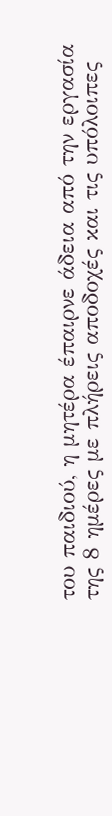του παιδιού, η μητέρα έπαιρνε άδεια από την εργασία της 8 ημέρες με πλήρεις αποδοχές και τις υπόλοιπες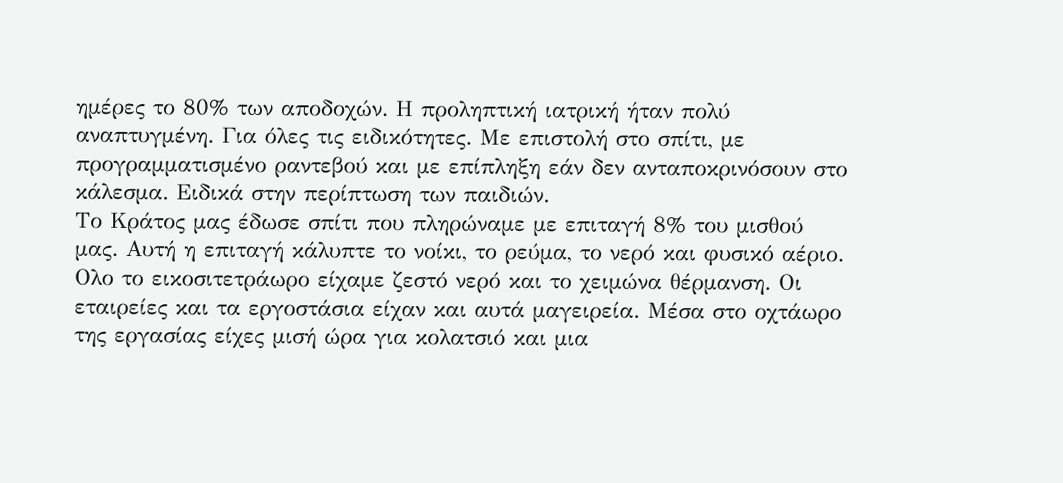ημέρες το 80% των αποδοχών. Η προληπτική ιατρική ήταν πολύ αναπτυγμένη. Για όλες τις ειδικότητες. Με επιστολή στο σπίτι, με προγραμματισμένο ραντεβού και με επίπληξη εάν δεν ανταποκρινόσουν στο κάλεσμα. Ειδικά στην περίπτωση των παιδιών.
Το Κράτος μας έδωσε σπίτι που πληρώναμε με επιταγή 8% του μισθού μας. Αυτή η επιταγή κάλυπτε το νοίκι, το ρεύμα, το νερό και φυσικό αέριο. Ολο το εικοσιτετράωρο είχαμε ζεστό νερό και το χειμώνα θέρμανση. Οι εταιρείες και τα εργοστάσια είχαν και αυτά μαγειρεία. Μέσα στο οχτάωρο της εργασίας είχες μισή ώρα για κολατσιό και μια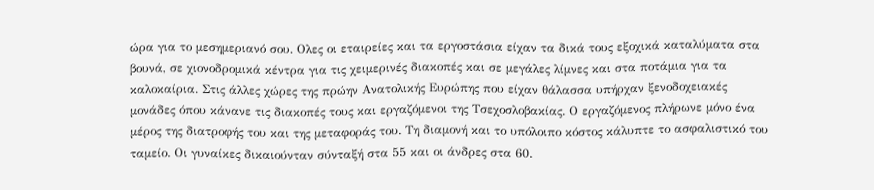ώρα για το μεσημεριανό σου. Ολες οι εταιρείες και τα εργοστάσια είχαν τα δικά τους εξοχικά καταλύματα στα βουνά, σε χιονοδρομικά κέντρα για τις χειμερινές διακοπές και σε μεγάλες λίμνες και στα ποτάμια για τα καλοκαίρια. Στις άλλες χώρες της πρώην Ανατολικής Ευρώπης που είχαν θάλασσα υπήρχαν ξενοδοχειακές μονάδες όπου κάνανε τις διακοπές τους και εργαζόμενοι της Τσεχοσλοβακίας. Ο εργαζόμενος πλήρωνε μόνο ένα μέρος της διατροφής του και της μεταφοράς του. Τη διαμονή και το υπόλοιπο κόστος κάλυπτε το ασφαλιστικό του ταμείο. Οι γυναίκες δικαιούνταν σύνταξή στα 55 και οι άνδρες στα 60.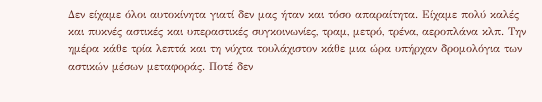Δεν είχαμε όλοι αυτοκίνητα γιατί δεν μας ήταν και τόσο απαραίτητα. Είχαμε πολύ καλές και πυκνές αστικές και υπεραστικές συγκοινωνίες, τραμ, μετρό, τρένα, αεροπλάνα κλπ. Την ημέρα κάθε τρία λεπτά και τη νύχτα τουλάχιστον κάθε μια ώρα υπήρχαν δρομολόγια των αστικών μέσων μεταφοράς. Ποτέ δεν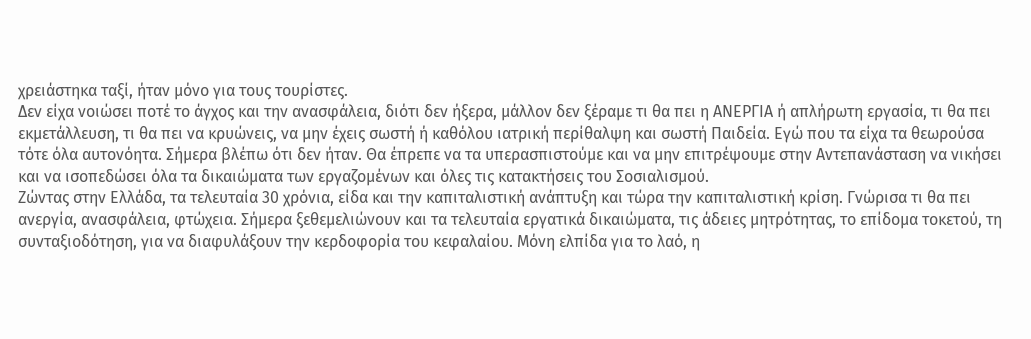χρειάστηκα ταξί, ήταν μόνο για τους τουρίστες.
Δεν είχα νοιώσει ποτέ το άγχος και την ανασφάλεια, διότι δεν ήξερα, μάλλον δεν ξέραμε τι θα πει η ΑΝΕΡΓΙΑ ή απλήρωτη εργασία, τι θα πει εκμετάλλευση, τι θα πει να κρυώνεις, να μην έχεις σωστή ή καθόλου ιατρική περίθαλψη και σωστή Παιδεία. Εγώ που τα είχα τα θεωρούσα τότε όλα αυτονόητα. Σήμερα βλέπω ότι δεν ήταν. Θα έπρεπε να τα υπερασπιστούμε και να μην επιτρέψουμε στην Αντεπανάσταση να νικήσει και να ισοπεδώσει όλα τα δικαιώματα των εργαζομένων και όλες τις κατακτήσεις του Σοσιαλισμού.
Ζώντας στην Ελλάδα, τα τελευταία 30 χρόνια, είδα και την καπιταλιστική ανάπτυξη και τώρα την καπιταλιστική κρίση. Γνώρισα τι θα πει ανεργία, ανασφάλεια, φτώχεια. Σήμερα ξεθεμελιώνουν και τα τελευταία εργατικά δικαιώματα, τις άδειες μητρότητας, το επίδομα τοκετού, τη συνταξιοδότηση, για να διαφυλάξουν την κερδοφορία του κεφαλαίου. Μόνη ελπίδα για το λαό, η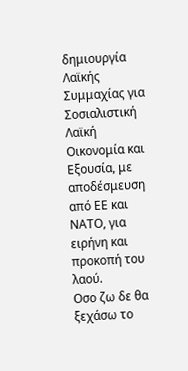δημιουργία Λαϊκής Συμμαχίας για Σοσιαλιστική Λαϊκή Οικονομία και Εξουσία, με αποδέσμευση από ΕΕ και ΝΑΤΟ, για ειρήνη και προκοπή του λαού.
Οσο ζω δε θα ξεχάσω το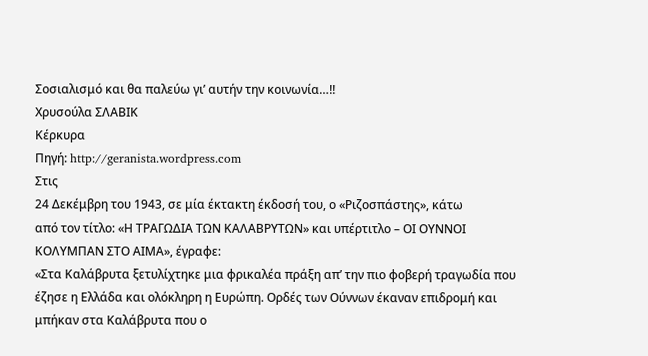Σοσιαλισμό και θα παλεύω γι’ αυτήν την κοινωνία…!!
Χρυσούλα ΣΛΑΒΙΚ
Κέρκυρα
Πηγή: http://geranista.wordpress.com
Στις
24 Δεκέμβρη του 1943, σε μία έκτακτη έκδοσή του, ο «Ριζοσπάστης», κάτω
από τον τίτλο: «Η ΤΡΑΓΩΔΙΑ ΤΩΝ ΚΑΛΑΒΡΥΤΩΝ» και υπέρτιτλο – ΟΙ ΟΥΝΝΟΙ
ΚΟΛΥΜΠΑΝ ΣΤΟ ΑΙΜΑ», έγραφε:
«Στα Καλάβρυτα ξετυλίχτηκε μια φρικαλέα πράξη απ’ την πιο φοβερή τραγωδία που έζησε η Ελλάδα και ολόκληρη η Ευρώπη. Ορδές των Ούννων έκαναν επιδρομή και μπήκαν στα Καλάβρυτα που ο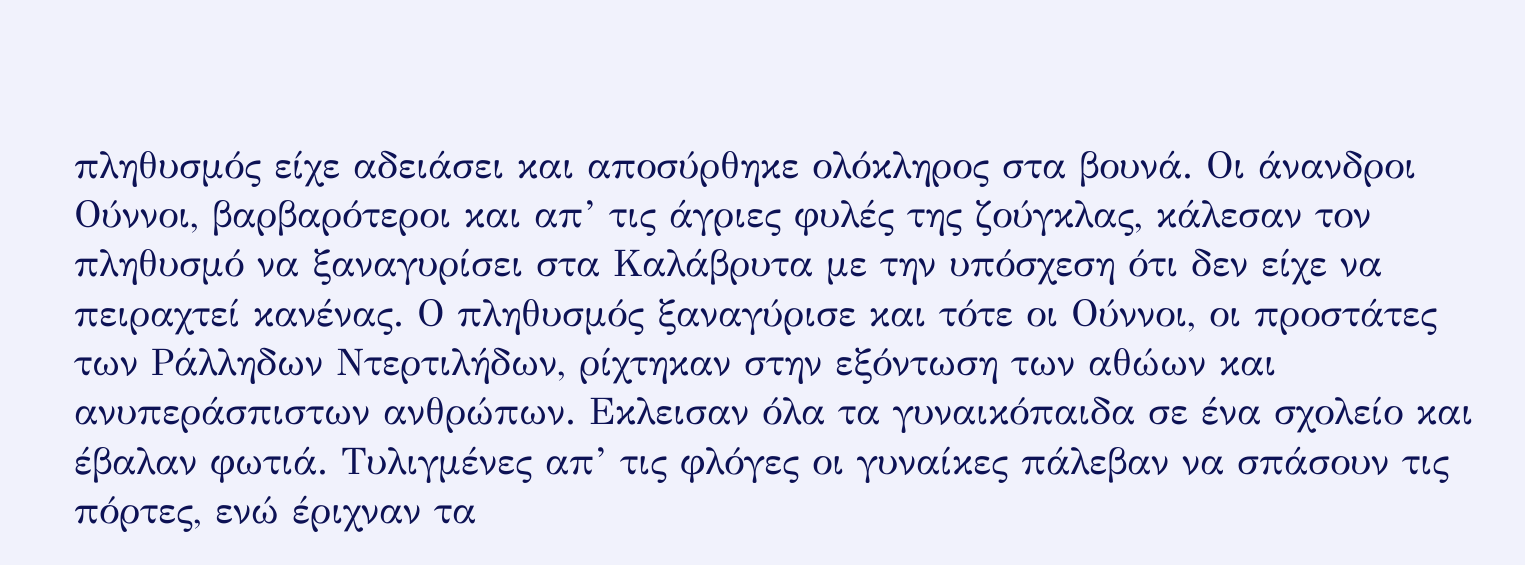πληθυσμός είχε αδειάσει και αποσύρθηκε ολόκληρος στα βουνά. Οι άνανδροι Ούννοι, βαρβαρότεροι και απ’ τις άγριες φυλές της ζούγκλας, κάλεσαν τον πληθυσμό να ξαναγυρίσει στα Καλάβρυτα με την υπόσχεση ότι δεν είχε να πειραχτεί κανένας. Ο πληθυσμός ξαναγύρισε και τότε οι Ούννοι, οι προστάτες των Ράλληδων Ντερτιλήδων, ρίχτηκαν στην εξόντωση των αθώων και ανυπεράσπιστων ανθρώπων. Εκλεισαν όλα τα γυναικόπαιδα σε ένα σχολείο και έβαλαν φωτιά. Τυλιγμένες απ’ τις φλόγες οι γυναίκες πάλεβαν να σπάσουν τις πόρτες, ενώ έριχναν τα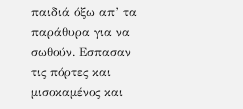παιδιά όξω απ’ τα παράθυρα για να σωθούν. Εσπασαν τις πόρτες και μισοκαμένος και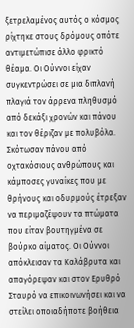ξετρελαμένος αυτός ο κόσμος ρίχτηκε στους δρόμους οπότε αντιμετώπισε άλλο φρικτό θέαμα. Οι Ούννοι είχαν συγκεντρώσει σε μια διπλανή πλαγιά τον άρρενα πληθυσμό από δεκάξι χρονών και πάνου και τον θέριζαν με πολυβόλα. Σκότωσαν πάνου από οχτακόσιους ανθρώπους και κάμποσες γυναίκες που με θρήνους και οδυρμούς έτρεξαν να περιμαζέψουν τα πτώματα που είταν βουτηγμένα σε βούρκο αίματος. Οι Ούννοι απόκλεισαν τα Καλάβρυτα και απαγόρεψαν και στον Ερυθρό Σταυρό να επικοινωνήσει και να στείλει οποιαδήποτε βοήθεια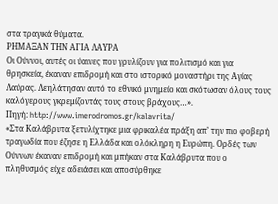στα τραγικά θύματα.
ΡΗΜΑΞΑΝ ΤΗΝ ΑΓΙΑ ΛΑΥΡΑ
Οι Ούννοι, αυτές οι ύαινες που γρυλίζουν για πολιτισμό και για θρησκεία, έκαναν επιδρομή και στο ιστορικό μοναστήρι της Αγίας Λαύρας. Λεηλάτησαν αυτό το εθνικό μνημείο και σκότωσαν όλους τους καλόγερους γκρεμίζοντάς τους στους βράχους…».
Πηγή: http://www.imerodromos.gr/kalavrita/
«Στα Καλάβρυτα ξετυλίχτηκε μια φρικαλέα πράξη απ’ την πιο φοβερή τραγωδία που έζησε η Ελλάδα και ολόκληρη η Ευρώπη. Ορδές των Ούννων έκαναν επιδρομή και μπήκαν στα Καλάβρυτα που ο πληθυσμός είχε αδειάσει και αποσύρθηκε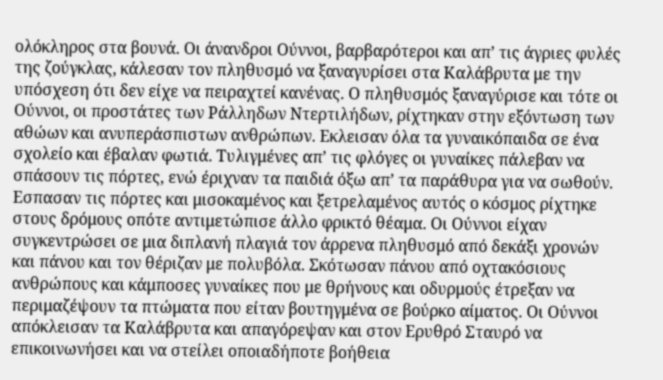ολόκληρος στα βουνά. Οι άνανδροι Ούννοι, βαρβαρότεροι και απ’ τις άγριες φυλές της ζούγκλας, κάλεσαν τον πληθυσμό να ξαναγυρίσει στα Καλάβρυτα με την υπόσχεση ότι δεν είχε να πειραχτεί κανένας. Ο πληθυσμός ξαναγύρισε και τότε οι Ούννοι, οι προστάτες των Ράλληδων Ντερτιλήδων, ρίχτηκαν στην εξόντωση των αθώων και ανυπεράσπιστων ανθρώπων. Εκλεισαν όλα τα γυναικόπαιδα σε ένα σχολείο και έβαλαν φωτιά. Τυλιγμένες απ’ τις φλόγες οι γυναίκες πάλεβαν να σπάσουν τις πόρτες, ενώ έριχναν τα παιδιά όξω απ’ τα παράθυρα για να σωθούν. Εσπασαν τις πόρτες και μισοκαμένος και ξετρελαμένος αυτός ο κόσμος ρίχτηκε στους δρόμους οπότε αντιμετώπισε άλλο φρικτό θέαμα. Οι Ούννοι είχαν συγκεντρώσει σε μια διπλανή πλαγιά τον άρρενα πληθυσμό από δεκάξι χρονών και πάνου και τον θέριζαν με πολυβόλα. Σκότωσαν πάνου από οχτακόσιους ανθρώπους και κάμποσες γυναίκες που με θρήνους και οδυρμούς έτρεξαν να περιμαζέψουν τα πτώματα που είταν βουτηγμένα σε βούρκο αίματος. Οι Ούννοι απόκλεισαν τα Καλάβρυτα και απαγόρεψαν και στον Ερυθρό Σταυρό να επικοινωνήσει και να στείλει οποιαδήποτε βοήθεια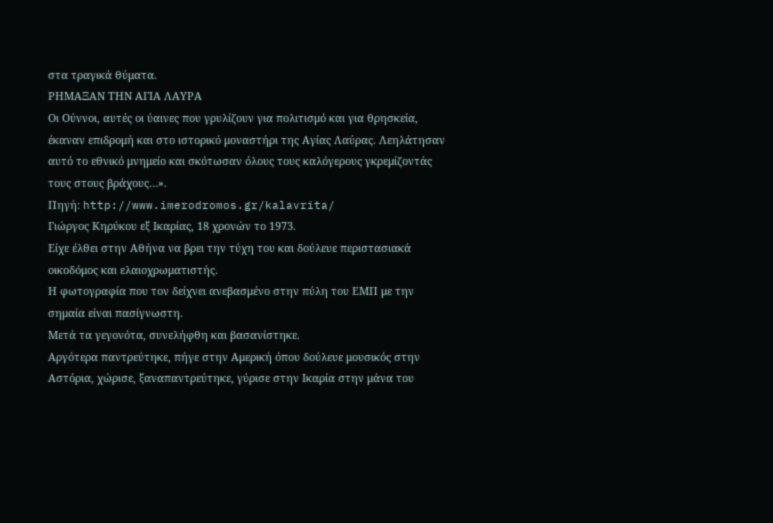στα τραγικά θύματα.
ΡΗΜΑΞΑΝ ΤΗΝ ΑΓΙΑ ΛΑΥΡΑ
Οι Ούννοι, αυτές οι ύαινες που γρυλίζουν για πολιτισμό και για θρησκεία, έκαναν επιδρομή και στο ιστορικό μοναστήρι της Αγίας Λαύρας. Λεηλάτησαν αυτό το εθνικό μνημείο και σκότωσαν όλους τους καλόγερους γκρεμίζοντάς τους στους βράχους…».
Πηγή: http://www.imerodromos.gr/kalavrita/
Γιώργος Κηρύκου εξ Ικαρίας, 18 χρονών το 1973.
Είχε έλθει στην Αθήνα να βρει την τύχη του και δούλευε περιστασιακά οικοδόμος και ελαιοχρωματιστής.
Η φωτογραφία που τον δείχνει ανεβασμένο στην πύλη του ΕΜΠ με την σημαία είναι πασίγνωστη.
Μετά τα γεγονότα, συνελήφθη και βασανίστηκε.
Αργότερα παντρεύτηκε, πήγε στην Αμερική όπου δούλευε μουσικός στην Αστόρια, χώρισε, ξαναπαντρεύτηκε, γύρισε στην Ικαρία στην μάνα του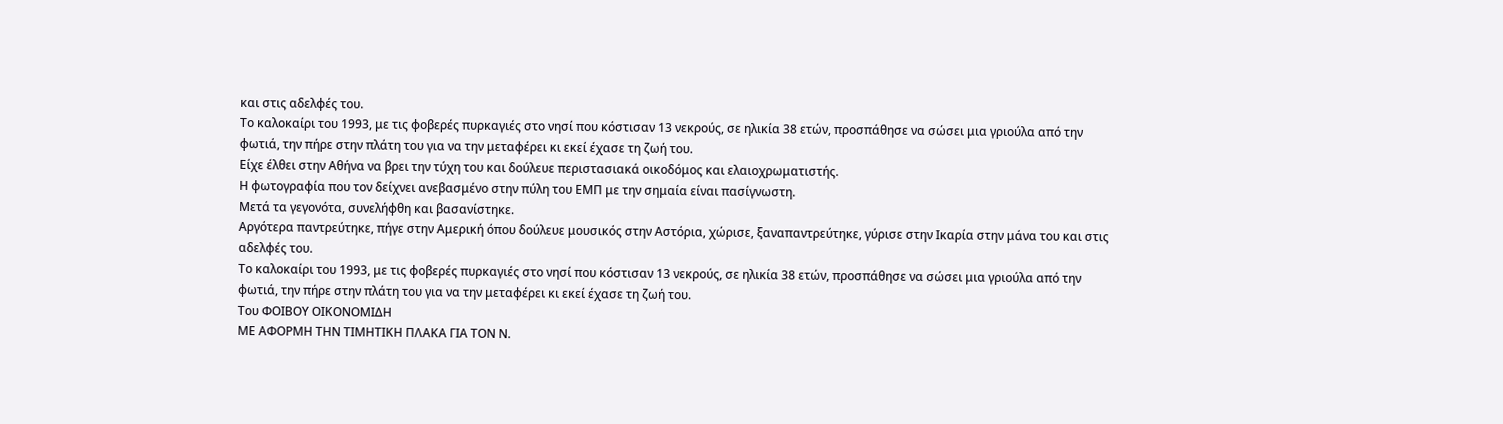και στις αδελφές του.
Το καλοκαίρι του 1993, με τις φοβερές πυρκαγιές στο νησί που κόστισαν 13 νεκρούς, σε ηλικία 38 ετών, προσπάθησε να σώσει μια γριούλα από την φωτιά, την πήρε στην πλάτη του για να την μεταφέρει κι εκεί έχασε τη ζωή του.
Είχε έλθει στην Αθήνα να βρει την τύχη του και δούλευε περιστασιακά οικοδόμος και ελαιοχρωματιστής.
Η φωτογραφία που τον δείχνει ανεβασμένο στην πύλη του ΕΜΠ με την σημαία είναι πασίγνωστη.
Μετά τα γεγονότα, συνελήφθη και βασανίστηκε.
Αργότερα παντρεύτηκε, πήγε στην Αμερική όπου δούλευε μουσικός στην Αστόρια, χώρισε, ξαναπαντρεύτηκε, γύρισε στην Ικαρία στην μάνα του και στις αδελφές του.
Το καλοκαίρι του 1993, με τις φοβερές πυρκαγιές στο νησί που κόστισαν 13 νεκρούς, σε ηλικία 38 ετών, προσπάθησε να σώσει μια γριούλα από την φωτιά, την πήρε στην πλάτη του για να την μεταφέρει κι εκεί έχασε τη ζωή του.
Του ΦΟΙΒΟΥ ΟΙΚΟΝΟΜΙΔΗ
ΜΕ ΑΦΟΡΜΗ ΤΗΝ ΤΙΜΗΤΙΚΗ ΠΛΑΚΑ ΓΙΑ ΤΟΝ Ν.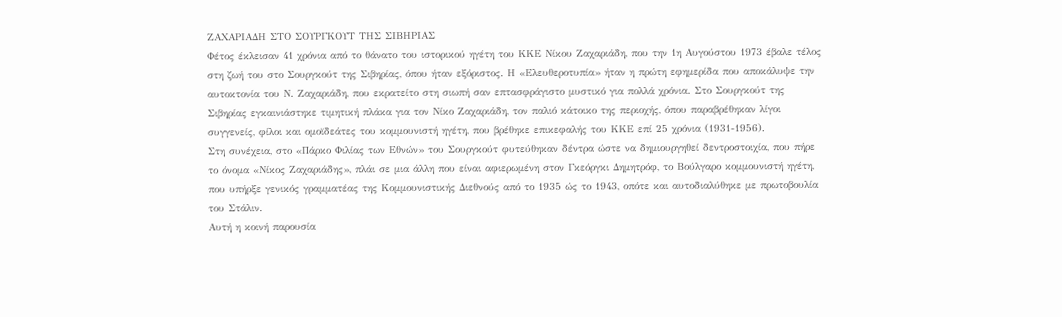ΖΑΧΑΡΙΑΔΗ ΣΤΟ ΣΟΥΡΓΚΟΥΤ ΤΗΣ ΣΙΒΗΡΙΑΣ
Φέτος έκλεισαν 41 χρόνια από το θάνατο του ιστορικού ηγέτη του ΚΚΕ Νίκου Ζαχαριάδη, που την 1η Αυγούστου 1973 έβαλε τέλος στη ζωή του στο Σουργκούτ της Σιβηρίας, όπου ήταν εξόριστος. Η «Ελευθεροτυπία» ήταν η πρώτη εφημερίδα που αποκάλυψε την αυτοκτονία του Ν. Ζαχαριάδη, που εκρατείτο στη σιωπή σαν επτασφράγιστο μυστικό για πολλά χρόνια. Στο Σουργκούτ της Σιβηρίας εγκαινιάστηκε τιμητική πλάκα για τον Νίκο Ζαχαριάδη, τον παλιό κάτοικο της περιοχής, όπου παραβρέθηκαν λίγοι συγγενείς, φίλοι και ομοϊδεάτες του κομμουνιστή ηγέτη, που βρέθηκε επικεφαλής του ΚΚΕ επί 25 χρόνια (1931-1956).
Στη συνέχεια, στο «Πάρκο Φιλίας των Εθνών» του Σουργκούτ φυτεύθηκαν δέντρα ώστε να δημιουργηθεί δεντροστοιχία, που πήρε το όνομα «Νίκος Ζαχαριάδης», πλάι σε μια άλλη που είναι αφιερωμένη στον Γκεόργκι Δημητρόφ, το Βούλγαρο κομμουνιστή ηγέτη, που υπήρξε γενικός γραμματέας της Κομμουνιστικής Διεθνούς από το 1935 ώς το 1943, οπότε και αυτοδιαλύθηκε με πρωτοβουλία του Στάλιν.
Αυτή η κοινή παρουσία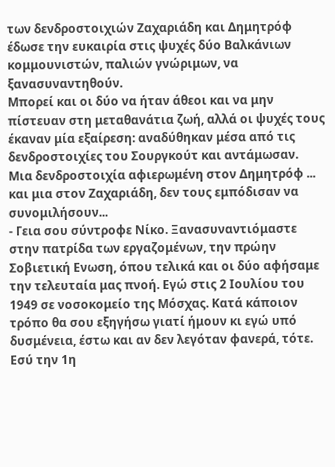των δενδροστοιχιών Ζαχαριάδη και Δημητρόφ έδωσε την ευκαιρία στις ψυχές δύο Βαλκάνιων κομμουνιστών, παλιών γνώριμων, να ξανασυναντηθούν.
Μπορεί και οι δύο να ήταν άθεοι και να μην πίστευαν στη μεταθανάτια ζωή, αλλά οι ψυχές τους έκαναν μία εξαίρεση: αναδύθηκαν μέσα από τις δενδροστοιχίες του Σουργκούτ και αντάμωσαν.
Μια δενδροστοιχία αφιερωμένη στον Δημητρόφ ... και μια στον Ζαχαριάδη, δεν τους εμπόδισαν να συνομιλήσουν...
- Γεια σου σύντροφε Νίκο. Ξανασυναντιόμαστε στην πατρίδα των εργαζομένων, την πρώην Σοβιετική Ενωση, όπου τελικά και οι δύο αφήσαμε την τελευταία μας πνοή. Εγώ στις 2 Ιουλίου του 1949 σε νοσοκομείο της Μόσχας. Κατά κάποιον τρόπο θα σου εξηγήσω γιατί ήμουν κι εγώ υπό δυσμένεια, έστω και αν δεν λεγόταν φανερά, τότε. Εσύ την 1η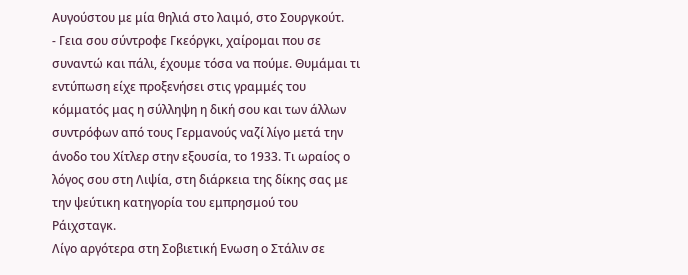Αυγούστου με μία θηλιά στο λαιμό, στο Σουργκούτ.
- Γεια σου σύντροφε Γκεόργκι, χαίρομαι που σε συναντώ και πάλι, έχουμε τόσα να πούμε. Θυμάμαι τι εντύπωση είχε προξενήσει στις γραμμές του κόμματός μας η σύλληψη η δική σου και των άλλων συντρόφων από τους Γερμανούς ναζί λίγο μετά την άνοδο του Χίτλερ στην εξουσία, το 1933. Τι ωραίος ο λόγος σου στη Λιψία, στη διάρκεια της δίκης σας με την ψεύτικη κατηγορία του εμπρησμού του Ράιχσταγκ.
Λίγο αργότερα στη Σοβιετική Ενωση ο Στάλιν σε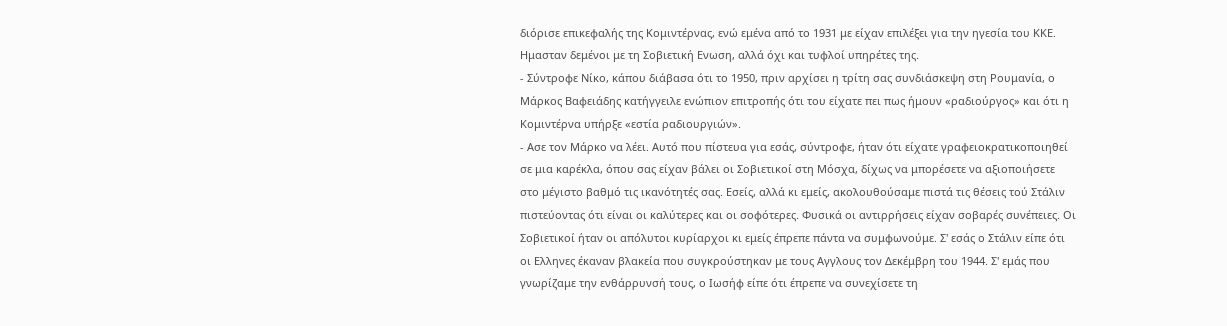διόρισε επικεφαλής της Κομιντέρνας, ενώ εμένα από το 1931 με είχαν επιλέξει για την ηγεσία του ΚΚΕ.
Ημασταν δεμένοι με τη Σοβιετική Ενωση, αλλά όχι και τυφλοί υπηρέτες της.
- Σύντροφε Νίκο, κάπου διάβασα ότι το 1950, πριν αρχίσει η τρίτη σας συνδιάσκεψη στη Ρουμανία, ο Μάρκος Βαφειάδης κατήγγειλε ενώπιον επιτροπής ότι του είχατε πει πως ήμουν «ραδιούργος» και ότι η Κομιντέρνα υπήρξε «εστία ραδιουργιών».
- Ασε τον Μάρκο να λέει. Αυτό που πίστευα για εσάς, σύντροφε, ήταν ότι είχατε γραφειοκρατικοποιηθεί σε μια καρέκλα, όπου σας είχαν βάλει οι Σοβιετικοί στη Μόσχα, δίχως να μπορέσετε να αξιοποιήσετε στο μέγιστο βαθμό τις ικανότητές σας. Εσείς, αλλά κι εμείς, ακολουθούσαμε πιστά τις θέσεις τού Στάλιν πιστεύοντας ότι είναι οι καλύτερες και οι σοφότερες. Φυσικά οι αντιρρήσεις είχαν σοβαρές συνέπειες. Οι Σοβιετικοί ήταν οι απόλυτοι κυρίαρχοι κι εμείς έπρεπε πάντα να συμφωνούμε. Σ' εσάς ο Στάλιν είπε ότι οι Ελληνες έκαναν βλακεία που συγκρούστηκαν με τους Αγγλους τον Δεκέμβρη του 1944. Σ' εμάς που γνωρίζαμε την ενθάρρυνσή τους, ο Ιωσήφ είπε ότι έπρεπε να συνεχίσετε τη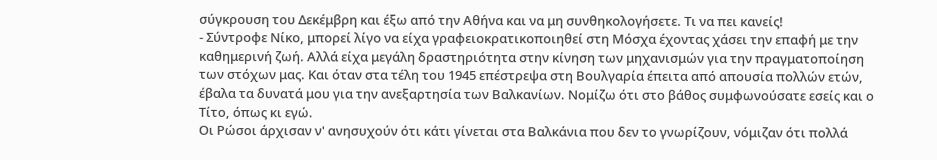σύγκρουση του Δεκέμβρη και έξω από την Αθήνα και να μη συνθηκολογήσετε. Τι να πει κανείς!
- Σύντροφε Νίκο, μπορεί λίγο να είχα γραφειοκρατικοποιηθεί στη Μόσχα έχοντας χάσει την επαφή με την καθημερινή ζωή. Αλλά είχα μεγάλη δραστηριότητα στην κίνηση των μηχανισμών για την πραγματοποίηση των στόχων μας. Και όταν στα τέλη του 1945 επέστρεψα στη Βουλγαρία έπειτα από απουσία πολλών ετών, έβαλα τα δυνατά μου για την ανεξαρτησία των Βαλκανίων. Νομίζω ότι στο βάθος συμφωνούσατε εσείς και ο Τίτο, όπως κι εγώ.
Οι Ρώσοι άρχισαν ν' ανησυχούν ότι κάτι γίνεται στα Βαλκάνια που δεν το γνωρίζουν, νόμιζαν ότι πολλά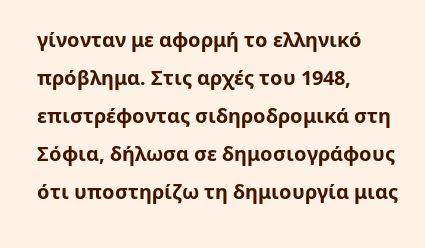γίνονταν με αφορμή το ελληνικό πρόβλημα. Στις αρχές του 1948, επιστρέφοντας σιδηροδρομικά στη Σόφια, δήλωσα σε δημοσιογράφους ότι υποστηρίζω τη δημιουργία μιας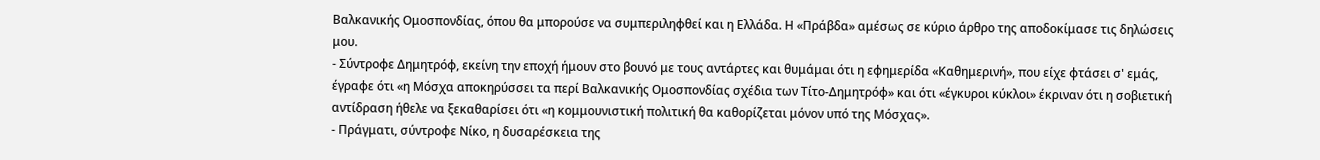Βαλκανικής Ομοσπονδίας, όπου θα μπορούσε να συμπεριληφθεί και η Ελλάδα. Η «Πράβδα» αμέσως σε κύριο άρθρο της αποδοκίμασε τις δηλώσεις μου.
- Σύντροφε Δημητρόφ, εκείνη την εποχή ήμουν στο βουνό με τους αντάρτες και θυμάμαι ότι η εφημερίδα «Καθημερινή», που είχε φτάσει σ' εμάς, έγραφε ότι «η Μόσχα αποκηρύσσει τα περί Βαλκανικής Ομοσπονδίας σχέδια των Τίτο-Δημητρόφ» και ότι «έγκυροι κύκλοι» έκριναν ότι η σοβιετική αντίδραση ήθελε να ξεκαθαρίσει ότι «η κομμουνιστική πολιτική θα καθορίζεται μόνον υπό της Μόσχας».
- Πράγματι, σύντροφε Νίκο, η δυσαρέσκεια της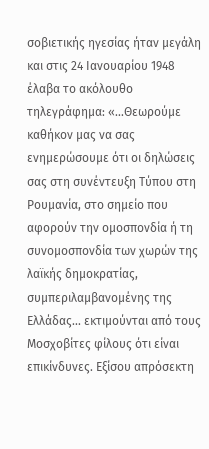σοβιετικής ηγεσίας ήταν μεγάλη και στις 24 Ιανουαρίου 1948 έλαβα το ακόλουθο τηλεγράφημα: «...Θεωρούμε καθήκον μας να σας ενημερώσουμε ότι οι δηλώσεις σας στη συνέντευξη Τύπου στη Ρουμανία, στο σημείο που αφορούν την ομοσπονδία ή τη συνομοσπονδία των χωρών της λαϊκής δημοκρατίας, συμπεριλαμβανομένης της Ελλάδας... εκτιμούνται από τους Μοσχοβίτες φίλους ότι είναι επικίνδυνες. Εξίσου απρόσεκτη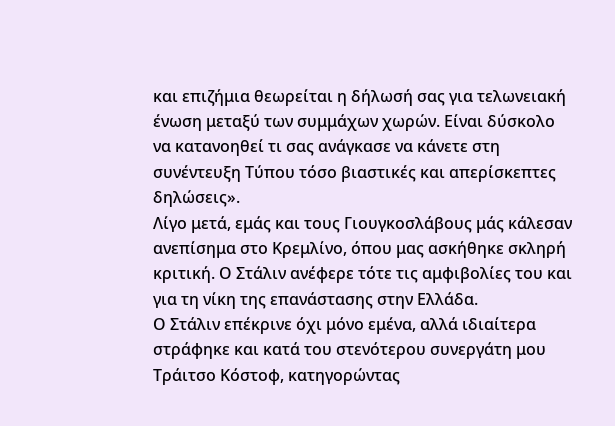και επιζήμια θεωρείται η δήλωσή σας για τελωνειακή ένωση μεταξύ των συμμάχων χωρών. Είναι δύσκολο να κατανοηθεί τι σας ανάγκασε να κάνετε στη συνέντευξη Τύπου τόσο βιαστικές και απερίσκεπτες δηλώσεις».
Λίγο μετά, εμάς και τους Γιουγκοσλάβους μάς κάλεσαν ανεπίσημα στο Κρεμλίνο, όπου μας ασκήθηκε σκληρή κριτική. Ο Στάλιν ανέφερε τότε τις αμφιβολίες του και για τη νίκη της επανάστασης στην Ελλάδα.
Ο Στάλιν επέκρινε όχι μόνο εμένα, αλλά ιδιαίτερα στράφηκε και κατά του στενότερου συνεργάτη μου Τράιτσο Κόστοφ, κατηγορώντας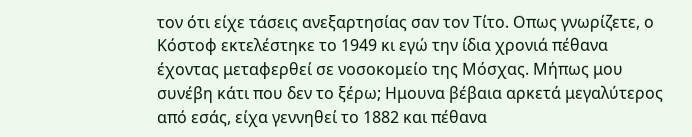τον ότι είχε τάσεις ανεξαρτησίας σαν τον Τίτο. Οπως γνωρίζετε, ο Κόστοφ εκτελέστηκε το 1949 κι εγώ την ίδια χρονιά πέθανα έχοντας μεταφερθεί σε νοσοκομείο της Μόσχας. Μήπως μου συνέβη κάτι που δεν το ξέρω; Ημουνα βέβαια αρκετά μεγαλύτερος από εσάς, είχα γεννηθεί το 1882 και πέθανα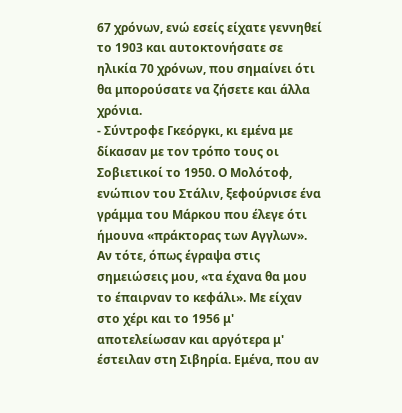67 χρόνων, ενώ εσείς είχατε γεννηθεί το 1903 και αυτοκτονήσατε σε ηλικία 70 χρόνων, που σημαίνει ότι θα μπορούσατε να ζήσετε και άλλα χρόνια.
- Σύντροφε Γκεόργκι, κι εμένα με δίκασαν με τον τρόπο τους οι Σοβιετικοί το 1950. Ο Μολότοφ, ενώπιον του Στάλιν, ξεφούρνισε ένα γράμμα του Μάρκου που έλεγε ότι ήμουνα «πράκτορας των Αγγλων». Αν τότε, όπως έγραψα στις σημειώσεις μου, «τα έχανα θα μου το έπαιρναν το κεφάλι». Με είχαν στο χέρι και το 1956 μ' αποτελείωσαν και αργότερα μ' έστειλαν στη Σιβηρία. Εμένα, που αν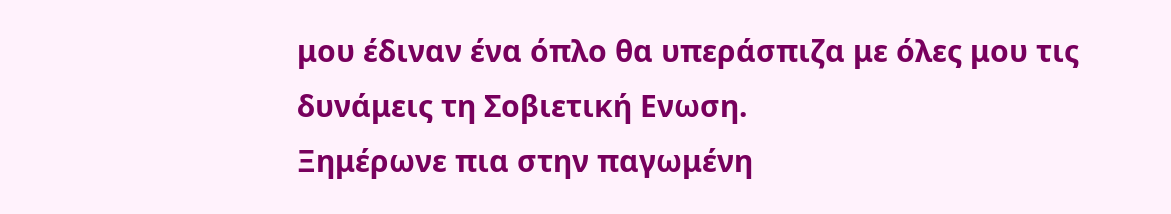μου έδιναν ένα όπλο θα υπεράσπιζα με όλες μου τις δυνάμεις τη Σοβιετική Ενωση.
Ξημέρωνε πια στην παγωμένη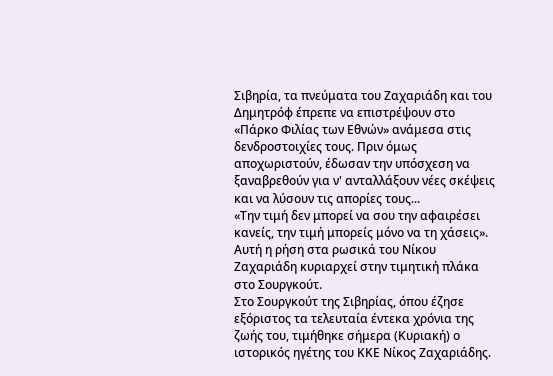Σιβηρία, τα πνεύματα του Ζαχαριάδη και του Δημητρόφ έπρεπε να επιστρέψουν στο «Πάρκο Φιλίας των Εθνών» ανάμεσα στις δενδροστοιχίες τους. Πριν όμως αποχωριστούν, έδωσαν την υπόσχεση να ξαναβρεθούν για ν' ανταλλάξουν νέες σκέψεις και να λύσουν τις απορίες τους...
«Την τιμή δεν μπορεί να σου την αφαιρέσει κανείς, την τιμή μπορείς μόνο να τη χάσεις».
Αυτή η ρήση στα ρωσικά του Νίκου Ζαχαριάδη κυριαρχεί στην τιμητική πλάκα στο Σουργκούτ.
Στο Σουργκούτ της Σιβηρίας, όπου έζησε εξόριστος τα τελευταία έντεκα χρόνια της ζωής του, τιμήθηκε σήμερα (Κυριακή) ο ιστορικός ηγέτης του ΚΚΕ Νίκος Ζαχαριάδης.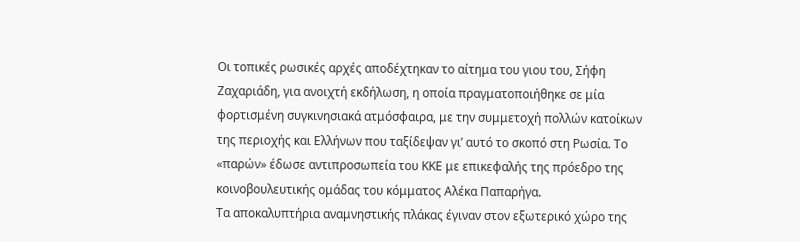Οι τοπικές ρωσικές αρχές αποδέχτηκαν το αίτημα του γιου του, Σήφη Ζαχαριάδη, για ανοιχτή εκδήλωση, η οποία πραγματοποιήθηκε σε μία φορτισμένη συγκινησιακά ατμόσφαιρα, με την συμμετοχή πολλών κατοίκων της περιοχής και Ελλήνων που ταξίδεψαν γι’ αυτό το σκοπό στη Ρωσία. Το «παρών» έδωσε αντιπροσωπεία του ΚΚΕ με επικεφαλής της πρόεδρο της κοινοβουλευτικής ομάδας του κόμματος Αλέκα Παπαρήγα.
Τα αποκαλυπτήρια αναμνηστικής πλάκας έγιναν στον εξωτερικό χώρο της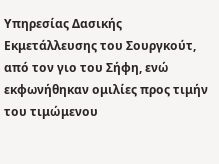Υπηρεσίας Δασικής Εκμετάλλευσης του Σουργκούτ, από τον γιο του Σήφη, ενώ εκφωνήθηκαν ομιλίες προς τιμήν του τιμώμενου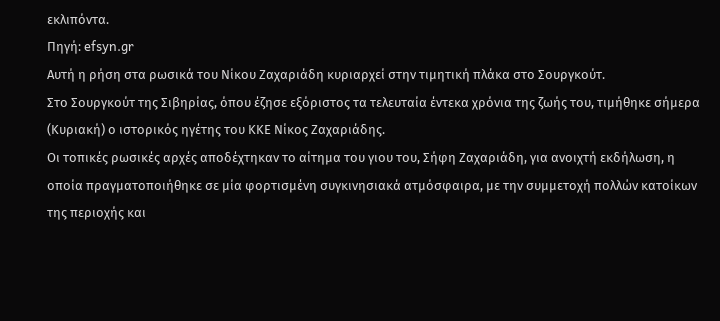εκλιπόντα.
Πηγή: efsyn.gr
Αυτή η ρήση στα ρωσικά του Νίκου Ζαχαριάδη κυριαρχεί στην τιμητική πλάκα στο Σουργκούτ.
Στο Σουργκούτ της Σιβηρίας, όπου έζησε εξόριστος τα τελευταία έντεκα χρόνια της ζωής του, τιμήθηκε σήμερα (Κυριακή) ο ιστορικός ηγέτης του ΚΚΕ Νίκος Ζαχαριάδης.
Οι τοπικές ρωσικές αρχές αποδέχτηκαν το αίτημα του γιου του, Σήφη Ζαχαριάδη, για ανοιχτή εκδήλωση, η οποία πραγματοποιήθηκε σε μία φορτισμένη συγκινησιακά ατμόσφαιρα, με την συμμετοχή πολλών κατοίκων της περιοχής και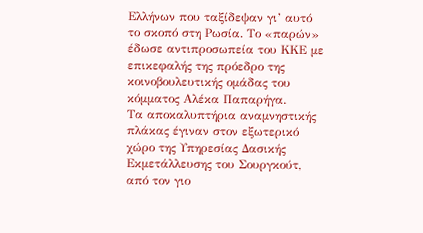Ελλήνων που ταξίδεψαν γι’ αυτό το σκοπό στη Ρωσία. Το «παρών» έδωσε αντιπροσωπεία του ΚΚΕ με επικεφαλής της πρόεδρο της κοινοβουλευτικής ομάδας του κόμματος Αλέκα Παπαρήγα.
Τα αποκαλυπτήρια αναμνηστικής πλάκας έγιναν στον εξωτερικό χώρο της Υπηρεσίας Δασικής Εκμετάλλευσης του Σουργκούτ, από τον γιο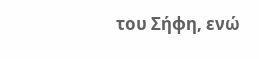του Σήφη, ενώ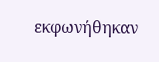εκφωνήθηκαν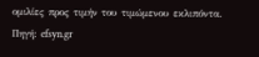ομιλίες προς τιμήν του τιμώμενου εκλιπόντα.
Πηγή: efsyn.gr